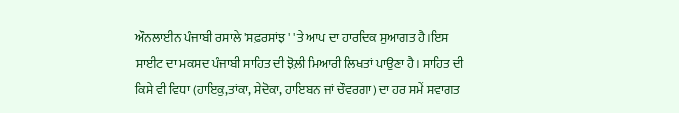ਔਨਲਾਈਨ ਪੰਜਾਬੀ ਰਸਾਲੇ 'ਸਫ਼ਰਸਾਂਝ ' 'ਤੇ ਆਪ ਦਾ ਹਾਰਦਿਕ ਸੁਆਗਤ ਹੈ।ਇਸ ਸਾਈਟ ਦਾ ਮਕਸਦ ਪੰਜਾਬੀ ਸਾਹਿਤ ਦੀ ਝੋਲ਼ੀ ਮਿਆਰੀ ਲਿਖਤਾਂ ਪਾਉਣਾ ਹੈ। ਸਾਹਿਤ ਦੀ ਕਿਸੇ ਵੀ ਵਿਧਾ (ਹਾਇਕੁ,ਤਾਂਕਾ, ਸੇਦੋਕਾ, ਹਾਇਬਨ ਜਾਂ ਚੌਵਰਗਾ) ਦਾ ਹਰ ਸਮੇਂ ਸਵਾਗਤ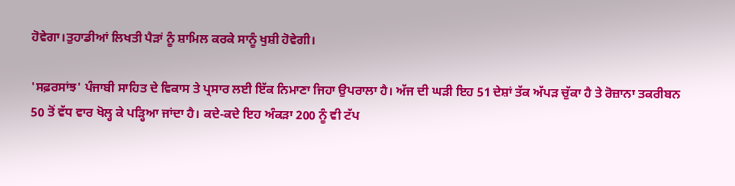ਹੋਵੇਗਾ।ਤੁਹਾਡੀਆਂ ਲਿਖਤੀ ਪੈੜਾਂ ਨੂੰ ਸ਼ਾਮਿਲ ਕਰਕੇ ਸਾਨੂੰ ਖੁਸ਼ੀ ਹੋਵੇਗੀ।

'ਸਫ਼ਰਸਾਂਝ' ਪੰਜਾਬੀ ਸਾਹਿਤ ਦੇ ਵਿਕਾਸ ਤੇ ਪ੍ਰਸਾਰ ਲਈ ਇੱਕ ਨਿਮਾਣਾ ਜਿਹਾ ਉਪਰਾਲਾ ਹੈ। ਅੱਜ ਦੀ ਘੜੀ ਇਹ 51 ਦੇਸ਼ਾਂ ਤੱਕ ਅੱਪੜ ਚੁੱਕਾ ਹੈ ਤੇ ਰੋਜ਼ਾਨਾ ਤਕਰੀਬਨ 50 ਤੋਂ ਵੱਧ ਵਾਰ ਖੋਲ੍ਹ ਕੇ ਪੜ੍ਹਿਆ ਜਾਂਦਾ ਹੈ। ਕਦੇ-ਕਦੇ ਇਹ ਅੰਕੜਾ 200 ਨੂੰ ਵੀ ਟੱਪ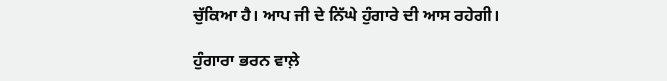ਚੁੱਕਿਆ ਹੈ। ਆਪ ਜੀ ਦੇ ਨਿੱਘੇ ਹੁੰਗਾਰੇ ਦੀ ਆਸ ਰਹੇਗੀ।

ਹੁੰਗਾਰਾ ਭਰਨ ਵਾਲ਼ੇ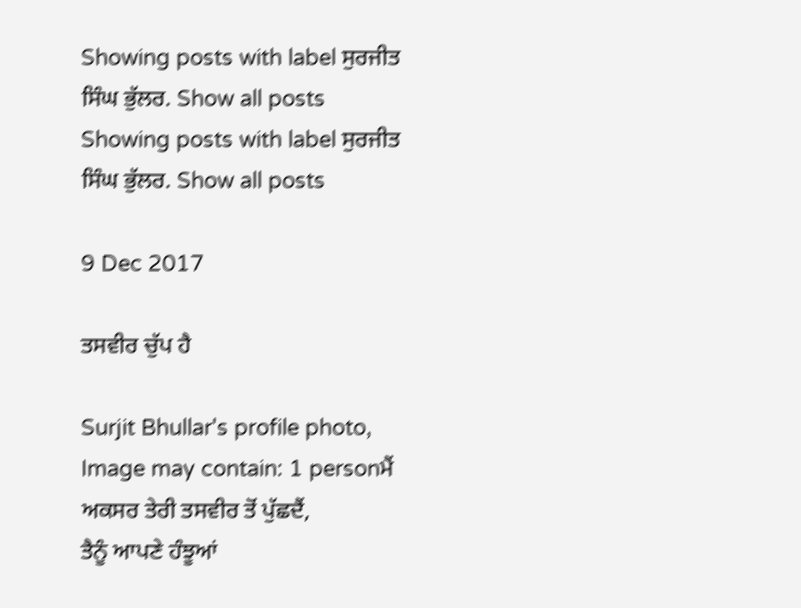Showing posts with label ਸੁਰਜੀਤ ਸਿੰਘ ਭੁੱਲਰ. Show all posts
Showing posts with label ਸੁਰਜੀਤ ਸਿੰਘ ਭੁੱਲਰ. Show all posts

9 Dec 2017

ਤਸਵੀਰ ਚੁੱਪ ਹੈ

Surjit Bhullar's profile photo, Image may contain: 1 personਮੈਂ ਅਕਸਰ ਤੇਰੀ ਤਸਵੀਰ ਤੋਂ ਪੁੱਛਦੈਂ,
ਤੈਨੂੰ ਆਪਣੇ ਹੰਝੂਆਂ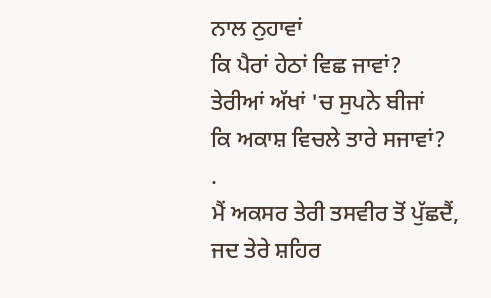ਨਾਲ ਨੁਹਾਵਾਂ
ਕਿ ਪੈਰਾਂ ਹੇਠਾਂ ਵਿਛ ਜਾਵਾਂ?
ਤੇਰੀਆਂ ਅੱਖਾਂ 'ਚ ਸੁਪਨੇ ਬੀਜਾਂ
ਕਿ ਅਕਾਸ਼ ਵਿਚਲੇ ਤਾਰੇ ਸਜਾਵਾਂ?
.
ਮੈਂ ਅਕਸਰ ਤੇਰੀ ਤਸਵੀਰ ਤੋਂ ਪੁੱਛਦੈਂ,
ਜਦ ਤੇਰੇ ਸ਼ਹਿਰ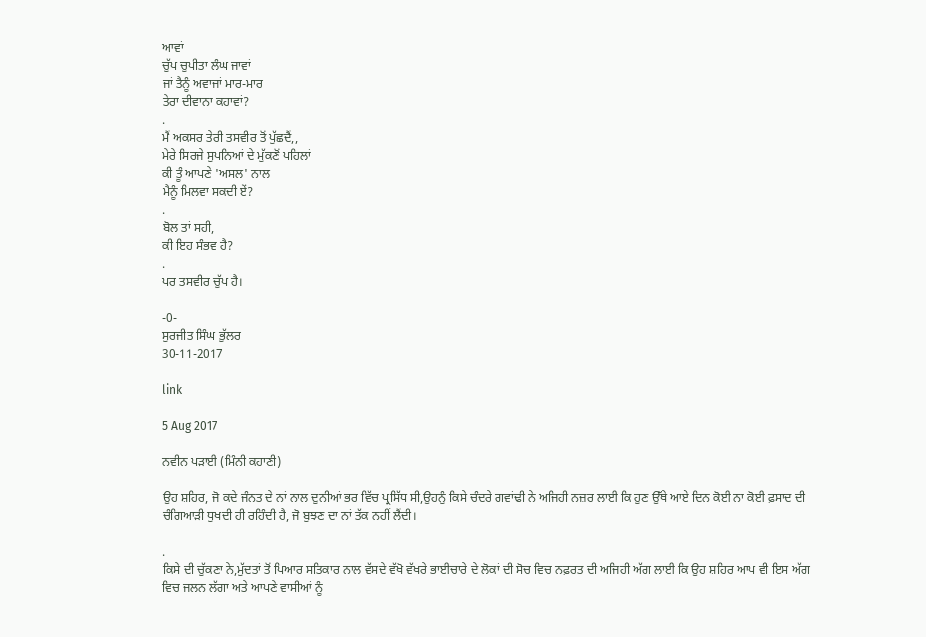ਆਵਾਂ
ਚੁੱਪ ਚੁਪੀਤਾ ਲੰਘ ਜਾਵਾਂ
ਜਾਂ ਤੈਨੂੰ ਅਵਾਜਾਂ ਮਾਰ-ਮਾਰ
ਤੇਰਾ ਦੀਵਾਨਾ ਕਹਾਵਾਂ?
.
ਮੈਂ ਅਕਸਰ ਤੇਰੀ ਤਸਵੀਰ ਤੋਂ ਪੁੱਛਦੈਂ,,
ਮੇਰੇ ਸਿਰਜੇ ਸੁਪਨਿਆਂ ਦੇ ਮੁੱਕਣੋਂ ਪਹਿਲਾਂ
ਕੀ ਤੂੰ ਆਪਣੇ 'ਅਸਲ' ਨਾਲ
ਮੈਨੂੰ ਮਿਲਵਾ ਸਕਦੀ ਏਂ?
.
ਬੋਲ ਤਾਂ ਸਹੀ,
ਕੀ ਇਹ ਸੰਭਵ ਹੈ?
.
ਪਰ ਤਸਵੀਰ ਚੁੱਪ ਹੈ।

-0-
ਸੁਰਜੀਤ ਸਿੰਘ ਭੁੱਲਰ
30-11-2017

link

5 Aug 2017

ਨਵੀਨ ਪੜਾਈ (ਮਿੰਨੀ ਕਹਾਣੀ)

ਉਹ ਸ਼ਹਿਰ, ਜੋ ਕਦੇ ਜੰਨਤ ਦੇ ਨਾਂ ਨਾਲ ਦੁਨੀਆਂ ਭਰ ਵਿੱਚ ਪ੍ਰਸਿੱਧ ਸੀ,ਉਹਨੁੰ ਕਿਸੇ ਚੰਦਰੇ ਗਵਾਂਢੀ ਨੇ ਅਜਿਹੀ ਨਜ਼ਰ ਲਾਈ ਕਿ ਹੁਣ ਉੱਥੇ ਆਏ ਦਿਨ ਕੋਈ ਨਾ ਕੋਈ ਫ਼ਸਾਦ ਦੀ ਚੰਗਿਆੜੀ ਧੁਖਦੀ ਹੀ ਰਹਿੰਦੀ ਹੈ, ਜੋ ਬੁਝਣ ਦਾ ਨਾਂ ਤੱਕ ਨਹੀਂ ਲੈਂਦੀ।

.
ਕਿਸੇ ਦੀ ਚੁੱਕਣਾ ਨੇ,ਮੁੱਦਤਾਂ ਤੋਂ ਪਿਆਰ ਸਤਿਕਾਰ ਨਾਲ ਵੱਸਦੇ ਵੱਖੋ ਵੱਖਰੇ ਭਾਈਚਾਰੇ ਦੇ ਲੋਕਾਂ ਦੀ ਸੋਚ ਵਿਚ ਨਫ਼ਰਤ ਦੀ ਅਜਿਹੀ ਅੱਗ ਲਾਈ ਕਿ ਉਹ ਸ਼ਹਿਰ ਆਪ ਵੀ ਇਸ ਅੱਗ ਵਿਚ ਜਲਨ ਲੱਗਾ ਅਤੇ ਆਪਣੇ ਵਾਸੀਆਂ ਨੂੰ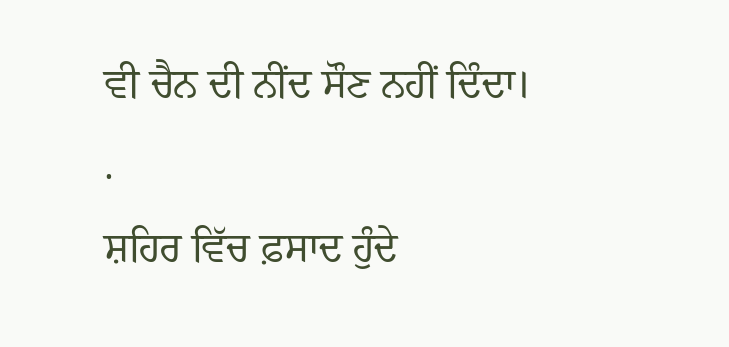ਵੀ ਚੈਨ ਦੀ ਨੀਂਦ ਸੌਣ ਨਹੀਂ ਦਿੰਦਾ।
.
ਸ਼ਹਿਰ ਵਿੱਚ ਫ਼ਸਾਦ ਹੁੰਦੇ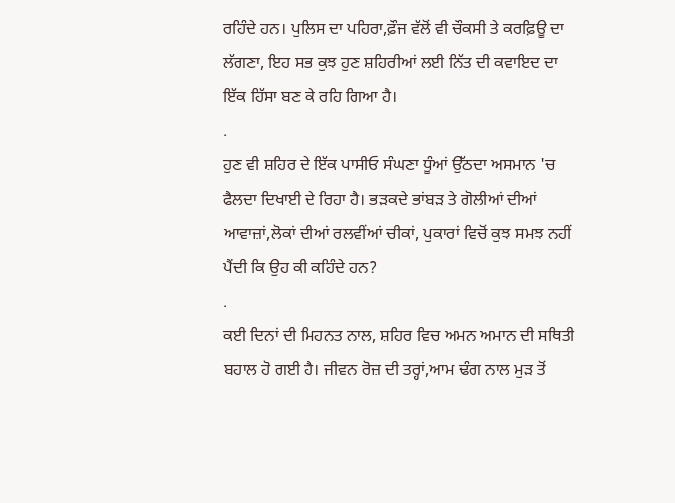ਰਹਿੰਦੇ ਹਨ। ਪੁਲਿਸ ਦਾ ਪਹਿਰਾ,ਫ਼ੌਜ ਵੱਲੋਂ ਵੀ ਚੌਕਸੀ ਤੇ ਕਰਫ਼ਿਊ ਦਾ ਲੱਗਣਾ, ਇਹ ਸਭ ਕੁਝ ਹੁਣ ਸ਼ਹਿਰੀਆਂ ਲਈ ਨਿੱਤ ਦੀ ਕਵਾਇਦ ਦਾ ਇੱਕ ਹਿੱਸਾ ਬਣ ਕੇ ਰਹਿ ਗਿਆ ਹੈ।
.
ਹੁਣ ਵੀ ਸ਼ਹਿਰ ਦੇ ਇੱਕ ਪਾਸੀਓ ਸੰਘਣਾ ਧੂੰਆਂ ਉੱਠਦਾ ਅਸਮਾਨ 'ਚ ਫੈਲਦਾ ਦਿਖਾਈ ਦੇ ਰਿਹਾ ਹੈ। ਭੜਕਦੇ ਭਾਂਬੜ ਤੇ ਗੋਲੀਆਂ ਦੀਆਂ ਆਵਾਜ਼ਾਂ,ਲੋਕਾਂ ਦੀਆਂ ਰਲਵੀਂਆਂ ਚੀਕਾਂ, ਪੁਕਾਰਾਂ ਵਿਚੋਂ ਕੁਝ ਸਮਝ ਨਹੀਂ ਪੈਂਦੀ ਕਿ ਉਹ ਕੀ ਕਹਿੰਦੇ ਹਨ?
.
ਕਈ ਦਿਨਾਂ ਦੀ ਮਿਹਨਤ ਨਾਲ, ਸ਼ਹਿਰ ਵਿਚ ਅਮਨ ਅਮਾਨ ਦੀ ਸਥਿਤੀ ਬਹਾਲ ਹੋ ਗਈ ਹੈ। ਜੀਵਨ ਰੋਜ਼ ਦੀ ਤਰ੍ਹਾਂ,ਆਮ ਢੰਗ ਨਾਲ ਮੁੜ ਤੋਂ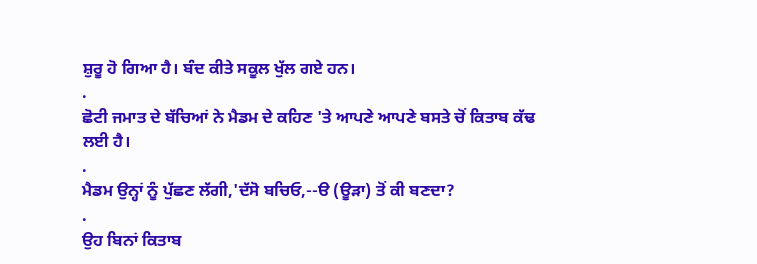ਸ਼ੁਰੂ ਹੋ ਗਿਆ ਹੈ। ਬੰਦ ਕੀਤੇ ਸਕੂਲ ਖੁੱਲ ਗਏ ਹਨ।
.
ਛੋਟੀ ਜਮਾਤ ਦੇ ਬੱਚਿਆਂ ਨੇ ਮੈਡਮ ਦੇ ਕਹਿਣ 'ਤੇ ਆਪਣੇ ਆਪਣੇ ਬਸਤੇ ਚੋਂ ਕਿਤਾਬ ਕੱਢ ਲਈ ਹੈ।
.
ਮੈਡਮ ਉਨ੍ਹਾਂ ਨੂੰ ਪੁੱਛਣ ਲੱਗੀ,'ਦੱਸੋ ਬਚਿਓ,--ੳ (ਊੜਾ) ਤੋਂ ਕੀ ਬਣਦਾ?
.
ਉਹ ਬਿਨਾਂ ਕਿਤਾਬ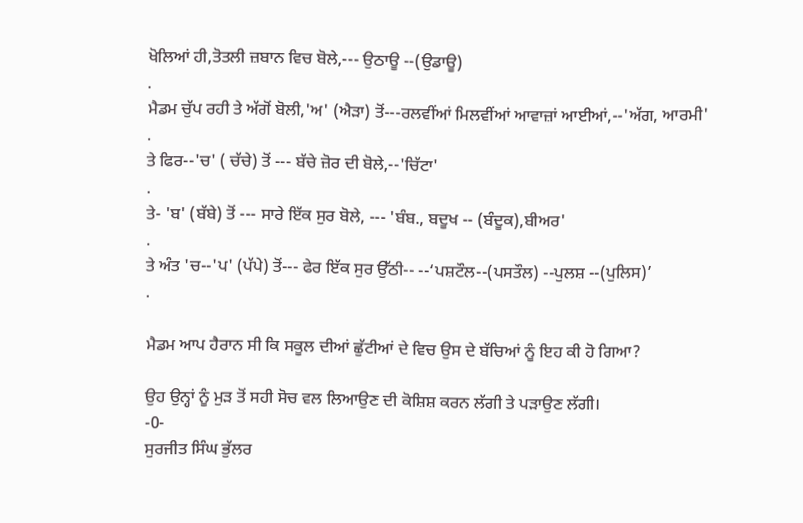ਖੋਲਿਆਂ ਹੀ,ਤੋਤਲੀ ਜ਼ਬਾਨ ਵਿਚ ਬੋਲੇ,--- ਉਠਾਊ --(ਉਡਾਊ)
.
ਮੈਡਮ ਚੁੱਪ ਰਹੀ ਤੇ ਅੱਗੋਂ ਬੋਲੀ,'ਅ' (ਐੜਾ) ਤੋਂ---ਰਲਵੀਂਆਂ ਮਿਲਵੀਂਆਂ ਆਵਾਜ਼ਾਂ ਆਈਆਂ,--'ਅੱਗ, ਆਰਮੀ'
.
ਤੇ ਫਿਰ--'ਚ' ( ਚੱਚੇ) ਤੋਂ --- ਬੱਚੇ ਜ਼ੋਰ ਦੀ ਬੋਲੇ,--'ਚਿੱਟਾ'
.
ਤੇ- 'ਬ' (ਬੱਬੇ) ਤੋਂ --- ਸਾਰੇ ਇੱਕ ਸੁਰ ਬੋਲੇ, --- 'ਬੰਬ., ਬਦੂਖ -- (ਬੰਦੂਕ),ਬੀਅਰ'
.
ਤੇ ਅੰਤ 'ਚ--'ਪ' (ਪੱਪੇ) ਤੋਂ--- ਫੇਰ ਇੱਕ ਸੁਰ ਉੱਠੀ-- --‘ਪਸ਼ਟੌਲ--(ਪਸਤੌਲ) --ਪੁਲਸ਼ --(ਪੁਲਿਸ)’
.

ਮੈਡਮ ਆਪ ਹੈਰਾਨ ਸੀ ਕਿ ਸਕੂਲ ਦੀਆਂ ਛੁੱਟੀਆਂ ਦੇ ਵਿਚ ਉਸ ਦੇ ਬੱਚਿਆਂ ਨੂੰ ਇਹ ਕੀ ਹੋ ਗਿਆ?

ਉਹ ਉਨ੍ਹਾਂ ਨੂੰ ਮੁੜ ਤੋਂ ਸਹੀ ਸੋਚ ਵਲ ਲਿਆਉਣ ਦੀ ਕੋਸ਼ਿਸ਼ ਕਰਨ ਲੱਗੀ ਤੇ ਪੜਾਉਣ ਲੱਗੀ।
-0-
ਸੁਰਜੀਤ ਸਿੰਘ ਭੁੱਲਰ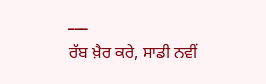___
ਰੱਬ ਖ਼ੈਰ ਕਰੇ, ਸਾਡੀ ਨਵੀਂ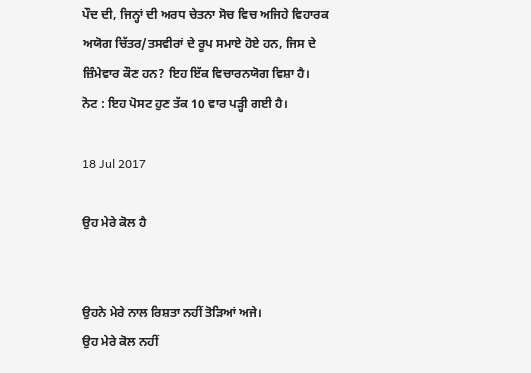ਪੌਦ ਦੀ, ਜਿਨ੍ਹਾਂ ਦੀ ਅਰਧ ਚੇਤਨਾ ਸੋਚ ਵਿਚ ਅਜਿਹੇ ਵਿਹਾਰਕ ਅਯੋਗ ਚਿੱਤਰ/ਤਸਵੀਰਾਂ ਦੇ ਰੂਪ ਸਮਾਏ ਹੋਏ ਹਨ, ਜਿਸ ਦੇ ਜ਼ਿੰਮੇਵਾਰ ਕੌਣ ਹਨ? ਇਹ ਇੱਕ ਵਿਚਾਰਨਯੋਗ ਵਿਸ਼ਾ ਹੈ।
ਨੋਟ : ਇਹ ਪੋਸਟ ਹੁਣ ਤੱਕ 10 ਵਾਰ ਪੜ੍ਹੀ ਗਈ ਹੈ।

18 Jul 2017

ਉਹ ਮੇਰੇ ਕੋਲ ਹੈ


ਉਹਨੇ ਮੇਰੇ ਨਾਲ ਰਿਸ਼ਤਾ ਨਹੀਂ ਤੋੜਿਆਂ ਅਜੇ।
ਉਹ ਮੇਰੇ ਕੋਲ ਨਹੀਂ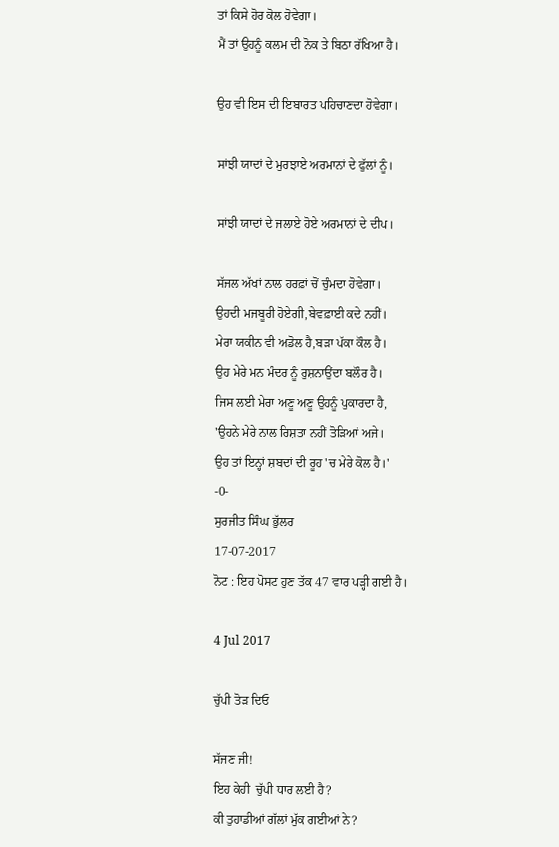ਤਾਂ ਕਿਸੇ ਹੋਰ ਕੋਲ ਹੋਵੇਗਾ।
ਮੈਂ ਤਾਂ ਉਹਨੂੰ ਕਲਮ ਦੀ ਨੋਕ ਤੇ ਬਿਠਾ ਰੱਖਿਆ ਹੈ।

ਉਹ ਵੀ ਇਸ ਦੀ ਇਬਾਰਤ ਪਹਿਚਾਣਦਾ ਹੋਵੇਗਾ।

ਸਾਂਝੀ ਯਾਦਾਂ ਦੇ ਮੁਰਝਾਏ ਅਰਮਾਨਾਂ ਦੇ ਫੁੱਲਾਂ ਨੂੰ।

ਸਾਂਝੀ ਯਾਦਾਂ ਦੇ ਜਲਾਏ ਹੋਏ ਅਰਮਾਨਾਂ ਦੇ ਦੀਪ।

ਸੱਜਲ ਅੱਖਾਂ ਨਾਲ ਹਰਫ਼ਾਂ ਚੋਂ ਚੁੰਮਦਾ ਹੋਵੇਗਾ।
ਉਹਦੀ ਮਜਬੂਰੀ ਹੋਏਗੀ,ਬੇਵਫ਼ਾਈ ਕਦੇ ਨਹੀਂ।
ਮੇਰਾ ਯਕੀਨ ਵੀ ਅਡੋਲ ਹੈ,ਬੜਾ ਪੱਕਾ ਕੌਲ ਹੈ।
ਉਹ ਮੇਰੇ ਮਨ ਮੰਦਰ ਨੂੰ ਰੁਸ਼ਨਾਉਂਦਾ ਬਲੌਰ ਹੈ।
ਜਿਸ ਲਈ ਮੇਰਾ ਅਣੂ ਅਣੂ ਉਹਨੂੰ ਪੁਕਾਰਦਾ ਹੈ,
'ਉਹਨੇ ਮੇਰੇ ਨਾਲ ਰਿਸ਼ਤਾ ਨਹੀਂ ਤੋੜਿਆਂ ਅਜੇ।
ਉਹ ਤਾਂ ਇਨ੍ਹਾਂ ਸ਼ਬਦਾਂ ਦੀ ਰੂਹ 'ਚ ਮੇਰੇ ਕੋਲ ਹੈ।'
-0-
ਸੁਰਜੀਤ ਸਿੰਘ ਭੁੱਲਰ
17-07-2017
ਨੋਟ : ਇਹ ਪੋਸਟ ਹੁਣ ਤੱਕ 47 ਵਾਰ ਪੜ੍ਹੀ ਗਈ ਹੈ।

4 Jul 2017

ਚੁੱਪੀ ਤੋੜ ਦਿਓ

ਸੱਜਣ ਜੀ!
ਇਹ ਕੇਹੀ  ਚੁੱਪੀ ਧਾਰ ਲਈ ਹੈ?
ਕੀ ਤੁਹਾਡੀਆਂ ਗੱਲਾਂ ਮੁੱਕ ਗਈਆਂ ਨੇ?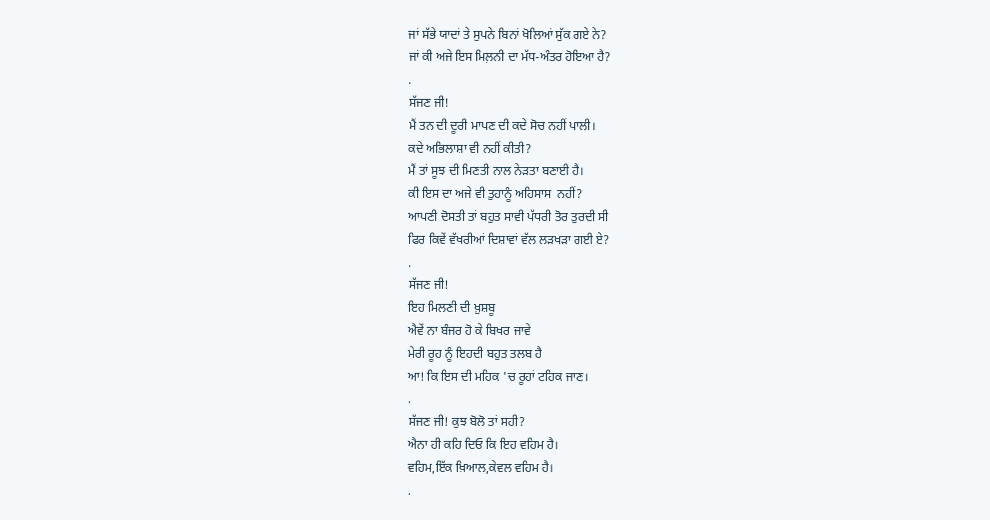ਜਾਂ ਸੱਭੇ ਯਾਦਾਂ ਤੇ ਸੁਪਨੇ ਬਿਨਾਂ ਖੋਲਿਆਂ ਸੁੱਕ ਗਏ ਨੇ?
ਜਾਂ ਕੀ ਅਜੇ ਇਸ ਮਿਲ਼ਨੀ ਦਾ ਮੱਧ-ਅੰਤਰ ਹੋਇਆ ਹੈ?
.
ਸੱਜਣ ਜੀ!
ਮੈਂ ਤਨ ਦੀ ਦੂਰੀ ਮਾਪਣ ਦੀ ਕਦੇ ਸੋਚ ਨਹੀਂ ਪਾਲੀ।
ਕਦੇ ਅਭਿਲਾਸ਼ਾ ਵੀ ਨਹੀਂ ਕੀਤੀ?
ਮੈਂ ਤਾਂ ਸੂਝ ਦੀ ਮਿਣਤੀ ਨਾਲ ਨੇੜਤਾ ਬਣਾਈ ਹੈ।
ਕੀ ਇਸ ਦਾ ਅਜੇ ਵੀ ਤੁਹਾਨੂੰ ਅਹਿਸਾਸ  ਨਹੀਂ?
ਆਪਣੀ ਦੋਸਤੀ ਤਾਂ ਬਹੁਤ ਸਾਵੀ ਪੱਧਰੀ ਤੋਰ ਤੁਰਦੀ ਸੀ
ਫਿਰ ਕਿਵੇਂ ਵੱਖਰੀਆਂ ਦਿਸ਼ਾਵਾਂ ਵੱਲ ਲੜਖੜਾ ਗਈ ਏ?
.
ਸੱਜਣ ਜੀ!
ਇਹ ਮਿਲਣੀ ਦੀ ਖ਼ੁਸ਼ਬੂ
ਐਵੇਂ ਨਾ ਬੰਜਰ ਹੋ ਕੇ ਬਿਖਰ ਜਾਵੇ
ਮੇਰੀ ਰੂਹ ਨੂੰ ਇਹਦੀ ਬਹੁਤ ਤਲਬ ਹੈ
ਆ! ਕਿ ਇਸ ਦੀ ਮਹਿਕ 'ਚ ਰੂਹਾਂ ਟਹਿਕ ਜਾਣ।
.
ਸੱਜਣ ਜੀ! ਕੁਝ ਬੋਲੋ ਤਾਂ ਸਹੀ?
ਐਨਾ ਹੀ ਕਹਿ ਦਿਓ ਕਿ ਇਹ ਵਹਿਮ ਹੈ।
ਵਹਿਮ,ਇੱਕ ਖ਼ਿਆਲ,ਕੇਵਲ ਵਹਿਮ ਹੈ।
.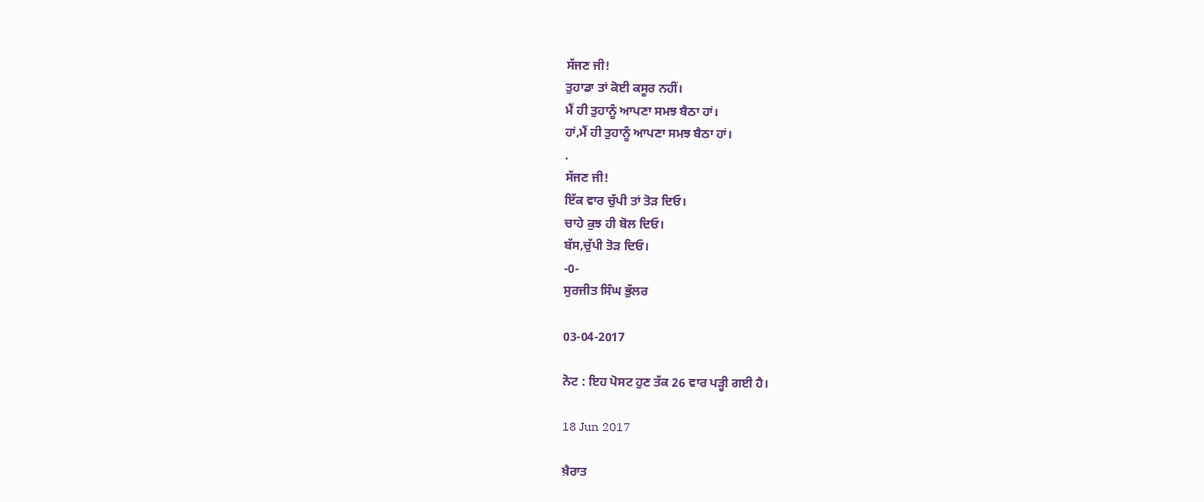ਸੱਜਣ ਜੀ!
ਤੁਹਾਡਾ ਤਾਂ ਕੋਈ ਕਸੂਰ ਨਹੀਂ।
ਮੈਂ ਹੀ ਤੁਹਾਨੂੰ ਆਪਣਾ ਸਮਝ ਬੈਠਾ ਹਾਂ।
ਹਾਂ,ਮੈਂ ਹੀ ਤੁਹਾਨੂੰ ਆਪਣਾ ਸਮਝ ਬੈਠਾ ਹਾਂ।
.
ਸੱਜਣ ਜੀ!
ਇੱਕ ਵਾਰ ਚੁੱਪੀ ਤਾਂ ਤੋੜ ਦਿਓ।
ਚਾਹੇ ਕੁਝ ਹੀ ਬੋਲ ਦਿਓ।
ਬੱਸ,ਚੁੱਪੀ ਤੋੜ ਦਿਓ।
-0-
ਸੁਰਜੀਤ ਸਿੰਘ ਭੁੱਲਰ

03-04-2017

ਨੋਟ : ਇਹ ਪੋਸਟ ਹੁਣ ਤੱਕ 26 ਵਾਰ ਪੜ੍ਹੀ ਗਈ ਹੈ।

18 Jun 2017

ਖ਼ੈਰਾਤ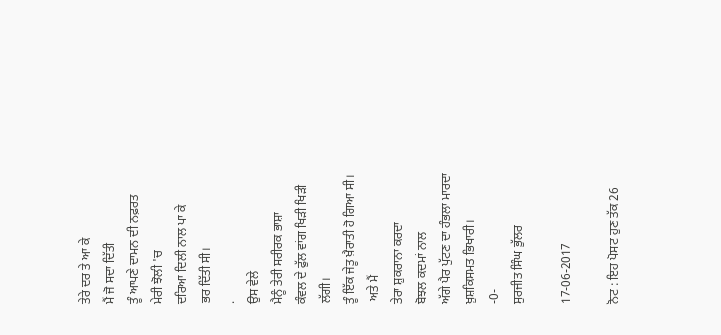ਤੇਰੇ ਦਰ ਤੇ ਆ ਕੇ
ਮੈਂ ਜੋ ਸਦਾ ਦਿੱਤੀ
ਤੂੰ ਆਪਣੇ ਦਾਮਨ ਦੀ ਨਫ਼ਰਤ
ਮੇਰੀ ਝੋਲੀ 'ਚ
ਦਰਿਆ ਦਿਲੀ ਨਾਲ ਪਾ ਕੇ
ਭਰ ਦਿੱਤੀ ਸੀ।
.
ਉਸ ਵੇਲੇ
ਮੈਨੂੰ ਤੇਰੀ ਸਰੀਰਕ ਭਾਸ਼ਾ
ਕੰਵਲ ਦੇ ਫੁੱਲ ਵਾਂਗ ਖਿੜੀ ਖਿੜੀ ਲੱਗੀ।
ਤੂੰ ਇੱਕ ਜੇਤੂ ਖ਼ੈਰਾਤੀ ਹੋ ਗਿਆ ਸੀ।
 ਅਤੇ ਮੈਂ
ਤੇਰਾ ਸ਼ੁਕਰਾਨਾ ਕਰਦਾ
ਬੋਝਲ ਕਦਮਾਂ ਨਾਲ
ਅੱਗੇ ਪੈਰ ਪੁੱਟਣ ਦਾ ਹੰਭਲਾ ਮਾਰਦਾ
ਖ਼ੁਸ਼ਕਿਸਮਤ ਭਿਖਾਰੀ।
-0-
ਸੁਰਜੀਤ ਸਿੰਘ ਭੁੱਲਰ

17-06-2017

ਨੋਟ : ਇਹ ਪੋਸਟ ਹੁਣ ਤੱਕ 26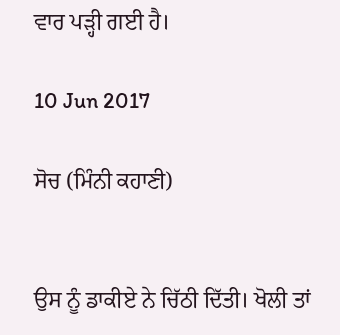ਵਾਰ ਪੜ੍ਹੀ ਗਈ ਹੈ।

10 Jun 2017

ਸੋਚ (ਮਿੰਨੀ ਕਹਾਣੀ)


ਉਸ ਨੂੰ ਡਾਕੀਏ ਨੇ ਚਿੱਠੀ ਦਿੱਤੀ। ਖੋਲੀ ਤਾਂ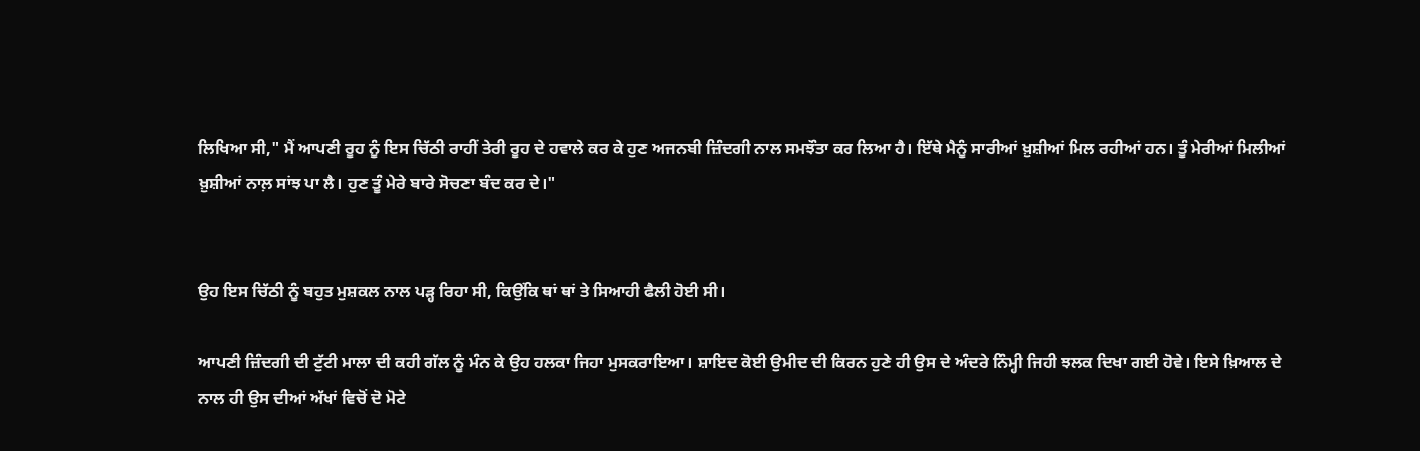ਲਿਖਿਆ ਸੀ," ਮੈਂ ਆਪਣੀ ਰੂਹ ਨੂੰ ਇਸ ਚਿੱਠੀ ਰਾਹੀਂ ਤੇਰੀ ਰੂਹ ਦੇ ਹਵਾਲੇ ਕਰ ਕੇ ਹੁਣ ਅਜਨਬੀ ਜ਼ਿੰਦਗੀ ਨਾਲ ਸਮਝੌਤਾ ਕਰ ਲਿਆ ਹੈ। ਇੱਥੇ ਮੈਨੂੰ ਸਾਰੀਆਂ ਖ਼ੁਸ਼ੀਆਂ ਮਿਲ ਰਹੀਆਂ ਹਨ। ਤੂੰ ਮੇਰੀਆਂ ਮਿਲੀਆਂ ਖ਼ੁਸ਼ੀਆਂ ਨਾਲ਼ ਸਾਂਝ ਪਾ ਲੈ। ਹੁਣ ਤੂੰ ਮੇਰੇ ਬਾਰੇ ਸੋਚਣਾ ਬੰਦ ਕਰ ਦੇ।"


ਉਹ ਇਸ ਚਿੱਠੀ ਨੂੰ ਬਹੁਤ ਮੁਸ਼ਕਲ ਨਾਲ ਪੜ੍ਹ ਰਿਹਾ ਸੀ, ਕਿਉਂਕਿ ਥਾਂ ਥਾਂ ਤੇ ਸਿਆਹੀ ਫੈਲੀ ਹੋਈ ਸੀ।

ਆਪਣੀ ਜ਼ਿੰਦਗੀ ਦੀ ਟੁੱਟੀ ਮਾਲਾ ਦੀ ਕਹੀ ਗੱਲ ਨੂੰ ਮੰਨ ਕੇ ਉਹ ਹਲਕਾ ਜਿਹਾ ਮੁਸਕਰਾਇਆ। ਸ਼ਾਇਦ ਕੋਈ ਉਮੀਦ ਦੀ ਕਿਰਨ ਹੁਣੇ ਹੀ ਉਸ ਦੇ ਅੰਦਰੇ ਨਿੰਮ੍ਹੀ ਜਿਹੀ ਝਲਕ ਦਿਖਾ ਗਈ ਹੋਵੇ। ਇਸੇ ਖ਼ਿਆਲ ਦੇ ਨਾਲ ਹੀ ਉਸ ਦੀਆਂ ਅੱਖਾਂ ਵਿਚੋਂ ਦੋ ਮੋਟੇ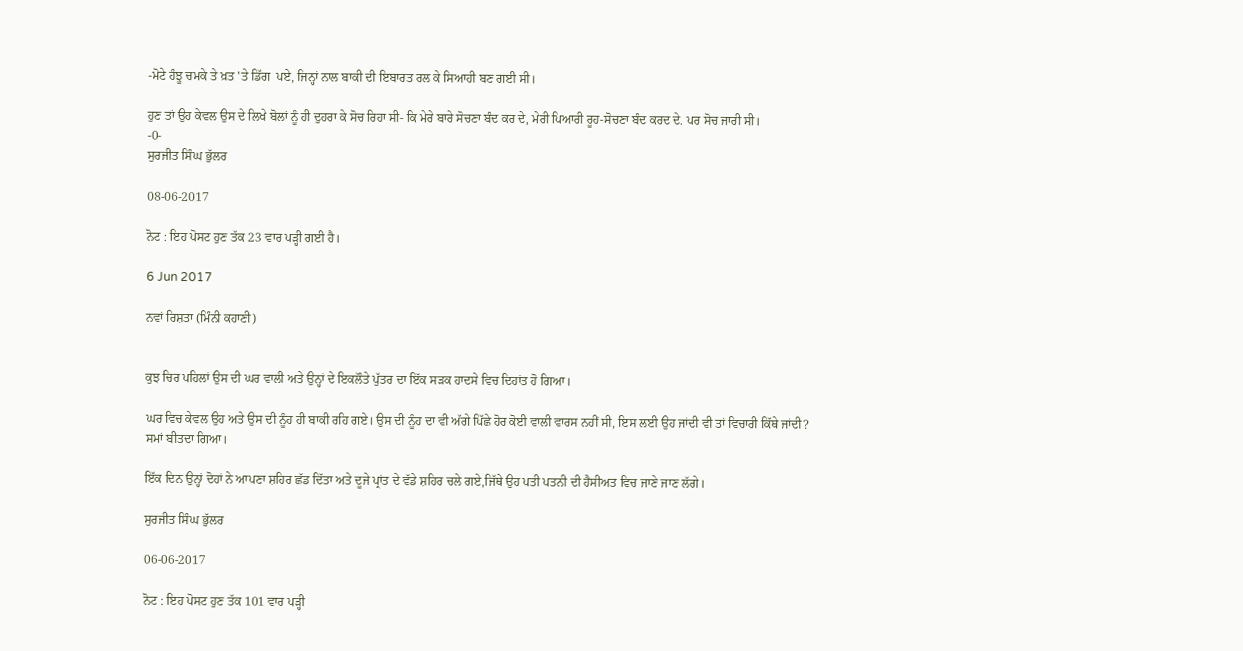-ਮੋਟੇ ਹੰਝੂ ਚਮਕੇ ਤੇ ਖ਼ਤ 'ਤੇ ਡਿੱਗ  ਪਏ, ਜਿਨ੍ਹਾਂ ਨਾਲ ਬਾਕੀ ਦੀ ਇਬਾਰਤ ਰਲ ਕੇ ਸਿਆਹੀ ਬਣ ਗਈ ਸੀ।

ਹੁਣ ਤਾਂ ਉਹ ਕੇਵਲ ਉਸ ਦੇ ਲਿਖੇ ਬੋਲਾਂ ਨੂੰ ਹੀ ਦੁਹਰਾ ਕੇ ਸੋਚ ਰਿਹਾ ਸੀ- ਕਿ ਮੇਰੇ ਬਾਰੇ ਸੋਚਣਾ ਬੰਦ ਕਰ ਦੇ, ਮੇਰੀ ਪਿਆਰੀ ਰੂਹ-ਸੋਚਣਾ ਬੰਦ ਕਰਦ ਦੇ. ਪਰ ਸੋਚ ਜਾਰੀ ਸੀ।
-0-
ਸੁਰਜੀਤ ਸਿੰਘ ਭੁੱਲਰ

08-06-2017

ਨੋਟ : ਇਹ ਪੋਸਟ ਹੁਣ ਤੱਕ 23 ਵਾਰ ਪੜ੍ਹੀ ਗਈ ਹੈ।

6 Jun 2017

ਨਵਾਂ ਰਿਸ਼ਤਾ (ਮਿੰਨੀ ਕਹਾਣੀ)


ਕੁਝ ਚਿਰ ਪਹਿਲਾਂ ਉਸ ਦੀ ਘਰ ਵਾਲੀ ਅਤੇ ਉਨ੍ਹਾਂ ਦੇ ਇਕਲੌਤੇ ਪੁੱਤਰ ਦਾ ਇੱਕ ਸੜਕ ਹਾਦਸੇ ਵਿਚ ਦਿਹਾਂਤ ਹੋ ਗਿਆ।

ਘਰ ਵਿਚ ਕੇਵਲ ਉਹ ਅਤੇ ਉਸ ਦੀ ਨੂੰਹ ਹੀ ਬਾਕੀ ਰਹਿ ਗਏ। ਉਸ ਦੀ ਨੂੰਹ ਦਾ ਵੀ ਅੱਗੇ ਪਿੱਛੇ ਹੋਰ ਕੋਈ ਵਾਲੀ ਵਾਰਸ ਨਹੀਂ ਸੀ, ਇਸ ਲਈ ਉਹ ਜਾਂਦੀ ਵੀ ਤਾਂ ਵਿਚਾਰੀ ਕਿੱਥੇ ਜਾਂਦੀ?
ਸਮਾਂ ਬੀਤਦਾ ਗਿਆ।

ਇੱਕ ਦਿਨ ਉਨ੍ਹਾਂ ਦੋਹਾਂ ਨੇ ਆਪਣਾ ਸ਼ਹਿਰ ਛੱਡ ਦਿੱਤਾ ਅਤੇ ਦੂਜੇ ਪ੍ਰਾਂਤ ਦੇ ਵੱਡੇ ਸ਼ਹਿਰ ਚਲੇ ਗਏ,ਜਿੱਥੇ ਉਹ ਪਤੀ ਪਤਨੀ ਦੀ ਹੈਸੀਅਤ ਵਿਚ ਜਾਣੇ ਜਾਣ ਲੱਗੇ।

ਸੁਰਜੀਤ ਸਿੰਘ ਭੁੱਲਰ

06-06-2017

ਨੋਟ : ਇਹ ਪੋਸਟ ਹੁਣ ਤੱਕ 101 ਵਾਰ ਪੜ੍ਹੀ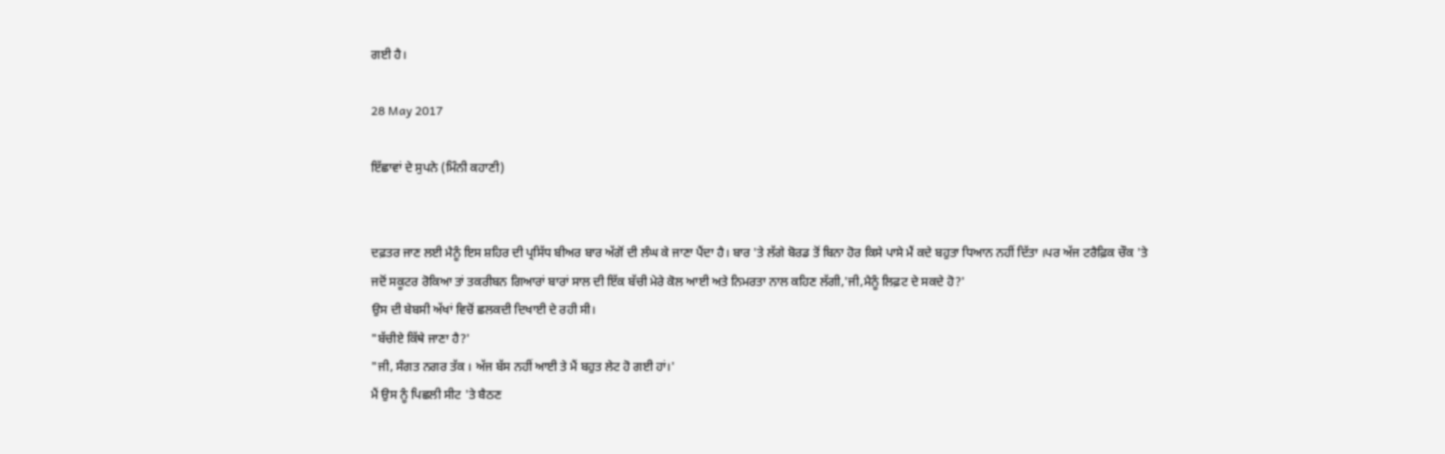ਗਈ ਹੈ।

28 May 2017

ਇੱਛਾਵਾਂ ਦੇ ਸੁਪਨੇ (ਮਿੰਨੀ ਕਹਾਣੀ)


ਦਫ਼ਤਰ ਜਾਣ ਲਈ ਮੈਨੂੰ ਇਸ ਸ਼ਹਿਰ ਦੀ ਪ੍ਰਸਿੱਧ ਬੀਅਰ ਬਾਰ ਅੱਗੋਂ ਦੀ ਲੰਘ ਕੇ ਜਾਣਾ ਪੈਂਦਾ ਹੈ। ਬਾਰ 'ਤੇ ਲੱਗੇ ਬੋਰਡ ਤੋਂ ਬਿਨਾ ਹੋਰ ਕਿਸੇ ਪਾਸੇ ਮੈਂ ਕਦੇ ਬਹੁਤਾ ਧਿਆਨ ਨਹੀਂ ਦਿੱਤਾ ।ਪਰ ਅੱਜ ਟਰੈਫ਼ਿਕ ਚੌਕ 'ਤੇ ਜਦੋਂ ਸਕੂਟਰ ਰੋਕਿਆ ਤਾਂ ਤਕਰੀਬਨ ਗਿਆਰਾਂ ਬਾਰਾਂ ਸਾਲ ਦੀ ਇੱਕ ਬੱਚੀ ਮੇਰੇ ਕੋਲ ਆਈ ਅਤੇ ਨਿਮਰਤਾ ਨਾਲ ਕਹਿਣ ਲੱਗੀ,'ਜੀ,ਮੈਨੂੰ ਲਿਫ਼ਟ ਦੇ ਸਕਦੇ ਹੋ?'
ਉਸ ਦੀ ਬੇਬਸੀ ਅੱਖਾਂ ਵਿਚੋਂ ਛਲਕਦੀ ਦਿਖਾਈ ਦੇ ਰਹੀ ਸੀ।
"ਬੱਚੀਏ ਕਿੱਥੇ ਜਾਣਾ ਹੈ?'
"ਜੀ, ਸੰਗਤ ਨਗਰ ਤੱਕ । ਅੱਜ ਬੱਸ ਨਹੀਂ ਆਈ ਤੇ ਮੈਂ ਬਹੁਤ ਲੇਟ ਹੋ ਗਈ ਹਾਂ।'
ਮੈਂ ਉਸ ਨੂੰ ਪਿਛਲੀ ਸੀਟ 'ਤੇ ਬੈਠਣ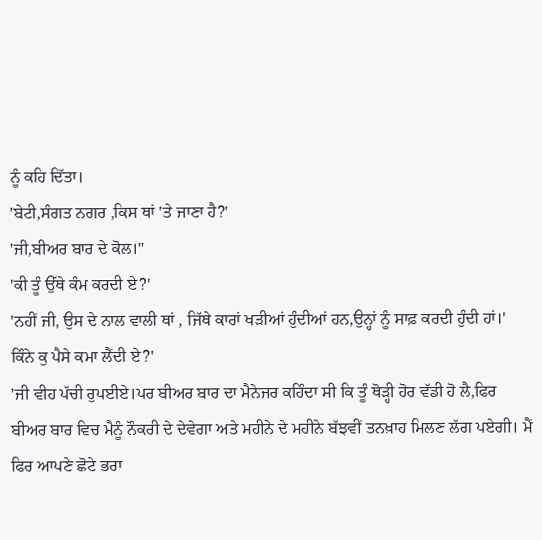ਨੂੰ ਕਹਿ ਦਿੱਤਾ।
'ਬੇਟੀ,ਸੰਗਤ ਨਗਰ ,ਕਿਸ ਥਾਂ 'ਤੇ ਜਾਣਾ ਹੈ?'
'ਜੀ,ਬੀਅਰ ਬਾਰ ਦੇ ਕੋਲ।"
'ਕੀ ਤੂੰ ਉੱਥੇ ਕੰਮ ਕਰਦੀ ਏ?'
'ਨਹੀਂ ਜੀ, ਉਸ ਦੇ ਨਾਲ ਵਾਲੀ ਥਾਂ , ਜਿੱਥੇ ਕਾਰਾਂ ਖੜੀਆਂ ਹੁੰਦੀਆਂ ਹਨ,ਉਨ੍ਹਾਂ ਨੂੰ ਸਾਫ਼ ਕਰਦੀ ਹੁੰਦੀ ਹਾਂ।'
ਕਿੰਨੇ ਕੁ ਪੈਸੇ ਕਮਾ ਲੈਂਦੀ ਏ?'
'ਜੀ ਵੀਹ ਪੱਚੀ ਰੁਪਈਏ।ਪਰ ਬੀਅਰ ਬਾਰ ਦਾ ਮੈਨੇਜਰ ਕਹਿੰਦਾ ਸੀ ਕਿ ਤੂੰ ਥੋੜ੍ਹੀ ਹੋਰ ਵੱਡੀ ਹੋ ਲੈ,ਫਿਰ ਬੀਅਰ ਬਾਰ ਵਿਚ ਮੈਨੂੰ ਨੌਕਰੀ ਦੇ ਦੇਵੇਗਾ ਅਤੇ ਮਹੀਨੇ ਦੇ ਮਹੀਨੇ ਬੱਝਵੀਂ ਤਨਖ਼ਾਹ ਮਿਲਣ ਲੱਗ ਪਏਗੀ। ਮੈਂ ਫਿਰ ਆਪਣੇ ਛੋਟੇ ਭਰਾ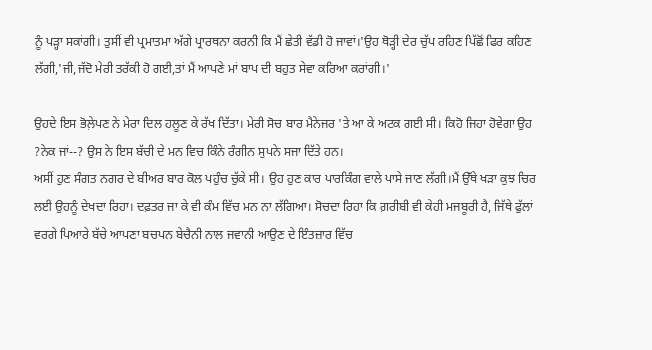ਨੂੰ ਪੜ੍ਹਾ ਸਕਾਂਗੀ। ਤੁਸੀਂ ਵੀ ਪ੍ਰਮਾਤਮਾ ਅੱਗੇ ਪ੍ਰਾਰਥਨਾ ਕਰਨੀ ਕਿ ਮੈਂ ਛੇਤੀ ਵੱਡੀ ਹੋ ਜਾਵਾਂ।'ਉਹ ਥੋੜ੍ਹੀ ਦੇਰ ਚੁੱਪ ਰਹਿਣ ਪਿੱਛੋਂ ਫਿਰ ਕਹਿਣ ਲੱਗੀ,'ਜੀ,ਜੱਦੋ ਮੇਰੀ ਤਰੱਕੀ ਹੋ ਗਈ,ਤਾਂ ਮੈਂ ਆਪਣੇ ਮਾਂ ਬਾਪ ਦੀ ਬਹੁਤ ਸੇਵਾ ਕਰਿਆ ਕਰਾਂਗੀ।'

ਉਹਦੇ ਇਸ ਭੋਲ਼ੇਪਣ ਨੇ ਮੇਰਾ ਦਿਲ ਹਲੂਣ ਕੇ ਰੱਖ ਦਿੱਤਾ। ਮੇਰੀ ਸੋਚ ਬਾਰ ਮੈਨੇਜਰ 'ਤੇ ਆ ਕੇ ਅਟਕ ਗਈ ਸੀ। ਕਿਹੋ ਜਿਹਾ ਹੋਵੇਗਾ ਉਹ ?ਨੇਕ ਜਾਂ--? ਉਸ ਨੇ ਇਸ ਬੱਚੀ ਦੇ ਮਨ ਵਿਚ ਕਿੰਨੇ ਰੰਗੀਨ ਸੁਪਨੇ ਸਜਾ ਦਿੱਤੇ ਹਨ।
ਅਸੀਂ ਹੁਣ ਸੰਗਤ ਨਗਰ ਦੇ ਬੀਅਰ ਬਾਰ ਕੋਲ ਪਹੁੰਚ ਚੁੱਕੇ ਸੀ। ਉਹ ਹੁਣ ਕਾਰ ਪਾਰਕਿੰਗ ਵਾਲੇ ਪਾਸੇ ਜਾਣ ਲੱਗੀ।ਮੈਂ ਉੱਥੇ ਖੜਾ ਕੁਝ ਚਿਰ ਲਈ ਉਹਨੂੰ ਦੇਖਦਾ ਰਿਹਾ। ਦਫ਼ਤਰ ਜਾ ਕੇ ਵੀ ਕੰਮ ਵਿੱਚ ਮਨ ਨਾ ਲੱਗਿਆ। ਸੋਚਦਾ ਰਿਹਾ ਕਿ ਗ਼ਰੀਬੀ ਵੀ ਕੇਹੀ ਮਜਬੂਰੀ ਹੈ, ਜਿੱਥੇ ਫੁੱਲਾਂ ਵਰਗੇ ਪਿਆਰੇ ਬੱਚੇ ਆਪਣਾ ਬਚਪਨ ਬੇਚੈਨੀ ਨਾਲ ਜਵਾਨੀ ਆਉਣ ਦੇ ਇੰਤਜ਼ਾਰ ਵਿੱਚ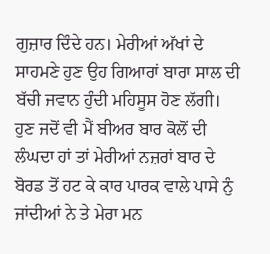ਗੁਜ਼ਾਰ ਦਿੰਦੇ ਹਨ। ਮੇਰੀਆਂ ਅੱਖਾਂ ਦੇ ਸਾਹਮਣੇ ਹੁਣ ਉਹ ਗਿਆਰਾਂ ਬਾਰਾ ਸਾਲ ਦੀ ਬੱਚੀ ਜਵਾਨ ਹੁੰਦੀ ਮਹਿਸੂਸ ਹੋਣ ਲੱਗੀ।
ਹੁਣ ਜਦੋਂ ਵੀ ਮੈਂ ਬੀਅਰ ਬਾਰ ਕੋਲੋਂ ਦੀ ਲੰਘਦਾ ਹਾਂ ਤਾਂ ਮੇਰੀਆਂ ਨਜ਼ਰਾਂ ਬਾਰ ਦੇ ਬੋਰਡ ਤੋਂ ਹਟ ਕੇ ਕਾਰ ਪਾਰਕ ਵਾਲੇ ਪਾਸੇ ਨੁੰ ਜਾਂਦੀਆਂ ਨੇ ਤੇ ਮੇਰਾ ਮਨ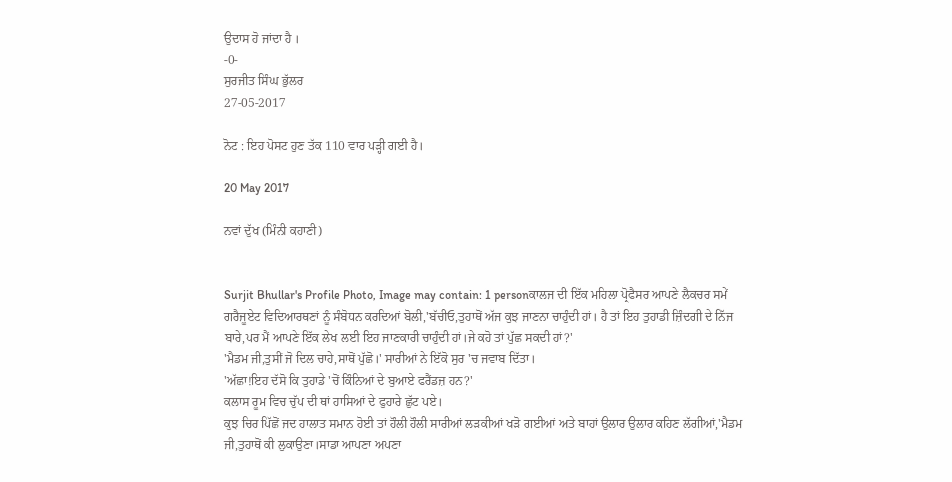ਉਦਾਸ ਹੋ ਜਾਂਦਾ ਹੈ ।
-0-
ਸੁਰਜੀਤ ਸਿੰਘ ਭੁੱਲਰ
27-05-2017

ਨੋਟ : ਇਹ ਪੋਸਟ ਹੁਣ ਤੱਕ 110 ਵਾਰ ਪੜ੍ਹੀ ਗਈ ਹੈ।

20 May 2017

ਨਵਾਂ ਦੁੱਖ (ਮਿੰਨੀ ਕਹਾਣੀ)


Surjit Bhullar's Profile Photo, Image may contain: 1 personਕਾਲਜ ਦੀ ਇੱਕ ਮਹਿਲਾ ਪ੍ਰੋਫੈਸਰ ਆਪਣੇ ਲੈਕਚਰ ਸਮੇਂ ਗਰੈਜੂਏਟ ਵਿਦਿਆਰਥਣਾਂ ਨੂੰ ਸੰਬੋਧਨ ਕਰਦਿਆਂ ਬੋਲੀ,'ਬੱਚੀਓ,ਤੁਹਾਥੋਂ ਅੱਜ ਕੁਝ ਜਾਣਨਾ ਚਾਹੁੰਦੀ ਹਾਂ। ਹੈ ਤਾਂ ਇਹ ਤੁਹਾਡੀ ਜ਼ਿੰਦਗੀ ਦੇ ਨਿੱਜ ਬਾਰੇ,ਪਰ ਮੈਂ ਆਪਣੇ ਇੱਕ ਲੇਖ ਲਈ ਇਹ ਜਾਣਕਾਰੀ ਚਾਹੁੰਦੀ ਹਾਂ।ਜੇ ਕਹੋ ਤਾਂ ਪੁੱਛ ਸਕਦੀ ਹਾਂ?'
'ਮੈਡਮ ਜੀ,ਤੁਸੀਂ ਜੋ ਦਿਲ ਚਾਹੇ,ਸਾਥੋਂ ਪੁੱਛੋ।' ਸਾਰੀਆਂ ਨੇ ਇੱਕੋ ਸੁਰ 'ਚ ਜਵਾਬ ਦਿੱਤਾ।
'ਅੱਛਾ!ਇਹ ਦੱਸੋ ਕਿ ਤੁਹਾਡੇ 'ਚੋਂ ਕਿੰਨਿਆਂ ਦੇ ਬੁਆਏ ਫਰੈਂਡਜ਼ ਹਨ?'
ਕਲਾਸ ਰੂਮ ਵਿਚ ਚੁੱਪ ਦੀ ਥਾਂ ਹਾਸਿਆਂ ਦੇ ਫੁਹਾਰੇ ਛੁੱਟ ਪਏ।
ਕੁਝ ਚਿਰ ਪਿੱਛੋਂ ਜਦ ਹਾਲਾਤ ਸਮਾਨ ਹੋਈ ਤਾਂ ਹੌਲੀ ਹੌਲੀ ਸਾਰੀਆਂ ਲੜਕੀਆਂ ਖੜੋ ਗਈਆਂ ਅਤੇ ਬਾਹਾਂ ਉਲਾਰ ਉਲਾਰ ਕਹਿਣ ਲੱਗੀਆਂ,'ਮੈਡਮ ਜੀ,ਤੁਹਾਥੋਂ ਕੀ ਲੁਕਾਉਣਾ।ਸਾਡਾ ਆਪਣਾ ਅਪਣਾ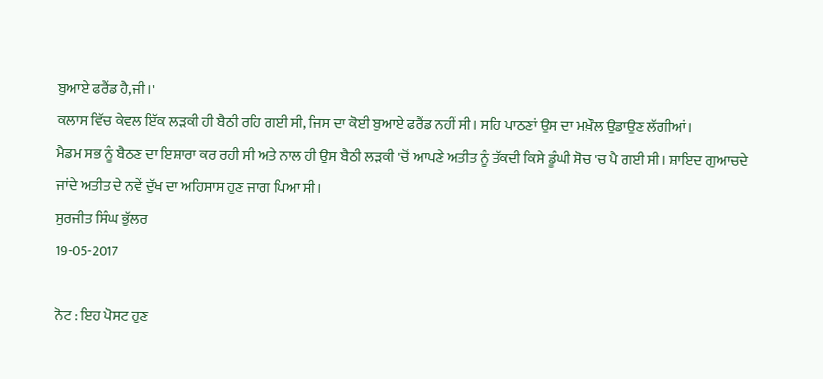ਬੁਆਏ ਫਰੈਂਡ ਹੈ,ਜੀ।'
ਕਲਾਸ ਵਿੱਚ ਕੇਵਲ ਇੱਕ ਲੜਕੀ ਹੀ ਬੈਠੀ ਰਹਿ ਗਈ ਸੀ, ਜਿਸ ਦਾ ਕੋਈ ਬੁਆਏ ਫਰੈਂਡ ਨਹੀਂ ਸੀ। ਸਹਿ ਪਾਠਣਾਂ ਉਸ ਦਾ ਮਖ਼ੌਲ ਉਡਾਉਣ ਲੱਗੀਆਂ।
ਮੈਡਮ ਸਭ ਨੂੰ ਬੈਠਣ ਦਾ ਇਸ਼ਾਰਾ ਕਰ ਰਹੀ ਸੀ ਅਤੇ ਨਾਲ ਹੀ ਉਸ ਬੈਠੀ ਲੜਕੀ 'ਚੋਂ ਆਪਣੇ ਅਤੀਤ ਨੂੰ ਤੱਕਦੀ ਕਿਸੇ ਡੂੰਘੀ ਸੋਚ 'ਚ ਪੈ ਗਈ ਸੀ। ਸ਼ਾਇਦ ਗੁਆਚਦੇ ਜਾਂਦੇ ਅਤੀਤ ਦੇ ਨਵੇਂ ਦੁੱਖ ਦਾ ਅਹਿਸਾਸ ਹੁਣ ਜਾਗ ਪਿਆ ਸੀ।
ਸੁਰਜੀਤ ਸਿੰਘ ਭੁੱਲਰ
19-05-2017

ਨੋਟ : ਇਹ ਪੋਸਟ ਹੁਣ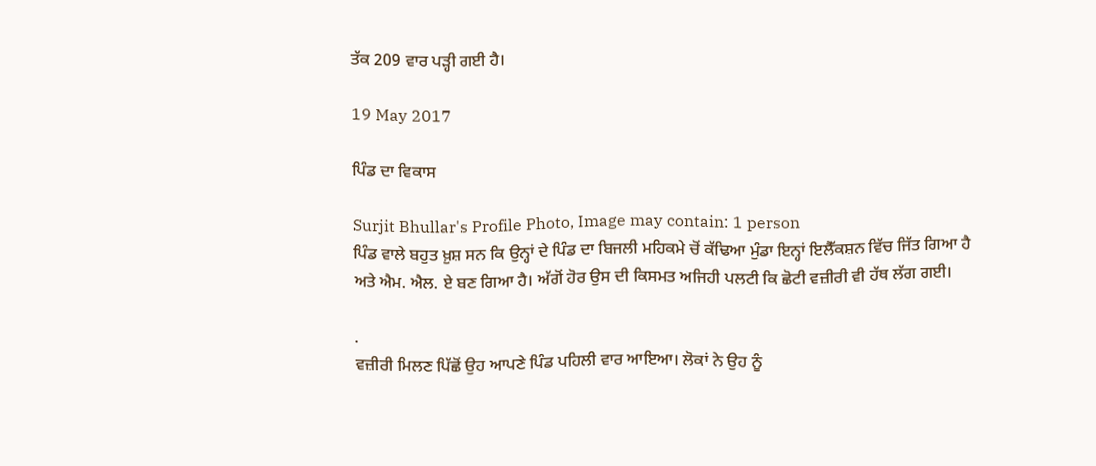ਤੱਕ 209 ਵਾਰ ਪੜ੍ਹੀ ਗਈ ਹੈ।

19 May 2017

ਪਿੰਡ ਦਾ ਵਿਕਾਸ

Surjit Bhullar's Profile Photo, Image may contain: 1 person
ਪਿੰਡ ਵਾਲੇ ਬਹੁਤ ਖ਼ੁਸ਼ ਸਨ ਕਿ ਉਨ੍ਹਾਂ ਦੇ ਪਿੰਡ ਦਾ ਬਿਜਲੀ ਮਹਿਕਮੇ ਚੋਂ ਕੱਢਿਆ ਮੁੰਡਾ ਇਨ੍ਹਾਂ ਇਲੈੱਕਸ਼ਨ ਵਿੱਚ ਜਿੱਤ ਗਿਆ ਹੈ ਅਤੇ ਐਮ. ਐਲ. ਏ ਬਣ ਗਿਆ ਹੈ। ਅੱਗੋਂ ਹੋਰ ਉਸ ਦੀ ਕਿਸਮਤ ਅਜਿਹੀ ਪਲਟੀ ਕਿ ਛੋਟੀ ਵਜ਼ੀਰੀ ਵੀ ਹੱਥ ਲੱਗ ਗਈ।

.
ਵਜ਼ੀਰੀ ਮਿਲਣ ਪਿੱਛੋਂ ਉਹ ਆਪਣੇ ਪਿੰਡ ਪਹਿਲੀ ਵਾਰ ਆਇਆ। ਲੋਕਾਂ ਨੇ ਉਹ ਨੂੰ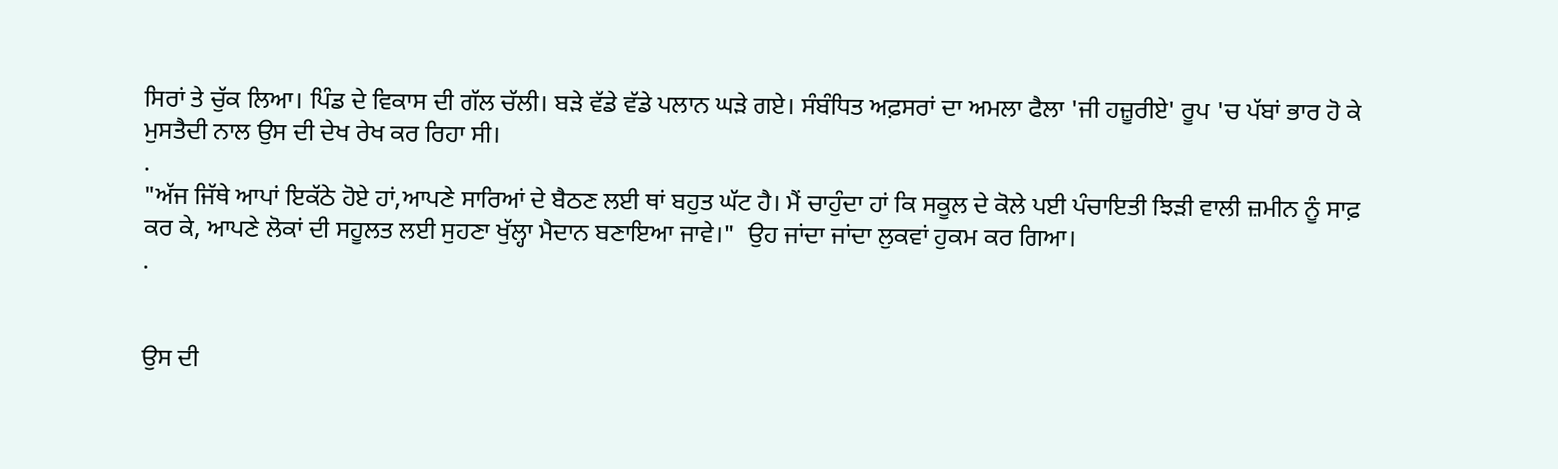ਸਿਰਾਂ ਤੇ ਚੁੱਕ ਲਿਆ। ਪਿੰਡ ਦੇ ਵਿਕਾਸ ਦੀ ਗੱਲ ਚੱਲੀ। ਬੜੇ ਵੱਡੇ ਵੱਡੇ ਪਲਾਨ ਘੜੇ ਗਏ। ਸੰਬੰਧਿਤ ਅਫ਼ਸਰਾਂ ਦਾ ਅਮਲਾ ਫੈਲਾ 'ਜੀ ਹਜ਼ੂਰੀਏ' ਰੂਪ 'ਚ ਪੱਬਾਂ ਭਾਰ ਹੋ ਕੇ ਮੁਸਤੈਦੀ ਨਾਲ ਉਸ ਦੀ ਦੇਖ ਰੇਖ ਕਰ ਰਿਹਾ ਸੀ।
.
"ਅੱਜ ਜਿੱਥੇ ਆਪਾਂ ਇਕੱਠੇ ਹੋਏ ਹਾਂ,ਆਪਣੇ ਸਾਰਿਆਂ ਦੇ ਬੈਠਣ ਲਈ ਥਾਂ ਬਹੁਤ ਘੱਟ ਹੈ। ਮੈਂ ਚਾਹੁੰਦਾ ਹਾਂ ਕਿ ਸਕੂਲ ਦੇ ਕੋਲੇ ਪਈ ਪੰਚਾਇਤੀ ਝਿੜੀ ਵਾਲੀ ਜ਼ਮੀਨ ਨੂੰ ਸਾਫ਼ ਕਰ ਕੇ, ਆਪਣੇ ਲੋਕਾਂ ਦੀ ਸਹੂਲਤ ਲਈ ਸੁਹਣਾ ਖੁੱਲ੍ਹਾ ਮੈਦਾਨ ਬਣਾਇਆ ਜਾਵੇ।"  ਉਹ ਜਾਂਦਾ ਜਾਂਦਾ ਲੁਕਵਾਂ ਹੁਕਮ ਕਰ ਗਿਆ।
.


ਉਸ ਦੀ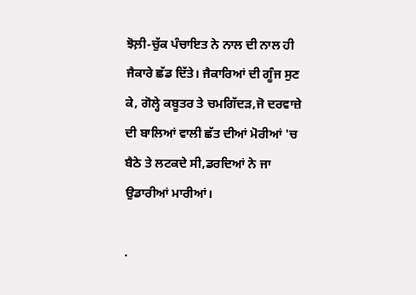ਝੋਲ਼ੀ-ਚੁੱਕ ਪੰਚਾਇਤ ਨੇ ਨਾਲ ਦੀ ਨਾਲ ਹੀ ਜੈਕਾਰੇ ਛੱਡ ਦਿੱਤੇ। ਜੈਕਾਰਿਆਂ ਦੀ ਗੂੰਜ ਸੁਣ ਕੇ, ਗੋਲ੍ਹੇ ਕਬੂਤਰ ਤੇ ਚਮਗਿੱਦੜ,ਜੋ ਦਰਵਾਜ਼ੇ ਦੀ ਬਾਲਿਆਂ ਵਾਲੀ ਛੱਤ ਦੀਆਂ ਮੋਰੀਆਂ 'ਚ ਬੈਠੇ ਤੇ ਲਟਕਦੇ ਸੀ,ਡਰਦਿਆਂ ਨੇ ਜਾ ਉਡਾਰੀਆਂ ਮਾਰੀਆਂ।

.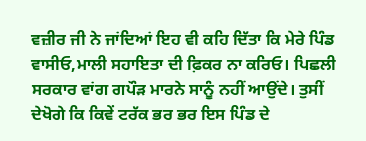ਵਜ਼ੀਰ ਜੀ ਨੇ ਜਾਂਦਿਆਂ ਇਹ ਵੀ ਕਹਿ ਦਿੱਤਾ ਕਿ ਮੇਰੇ ਪਿੰਡ ਵਾਸੀਓ,ਮਾਲੀ ਸਹਾਇਤਾ ਦੀ ਫ਼ਿਕਰ ਨਾ ਕਰਿਓ। ਪਿਛਲੀ ਸਰਕਾਰ ਵਾਂਗ ਗਪੌੜ ਮਾਰਨੇ ਸਾਨੂੰ ਨਹੀਂ ਆਉਂਦੇ। ਤੁਸੀਂ ਦੇਖੋਗੇ ਕਿ ਕਿਵੇਂ ਟਰੱਕ ਭਰ ਭਰ ਇਸ ਪਿੰਡ ਦੇ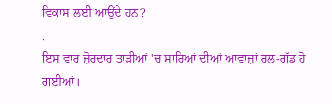ਵਿਕਾਸ ਲਈ ਆਉਂਦੇ ਹਨ?
.
ਇਸ ਵਾਰ ਜ਼ੋਰਦਾਰ ਤਾੜੀਆਂ 'ਚ ਸਾਰਿਆਂ ਦੀਆਂ ਆਵਾਜ਼ਾਂ ਰਲ-ਗੱਡ ਹੋ ਗਈਆਂ।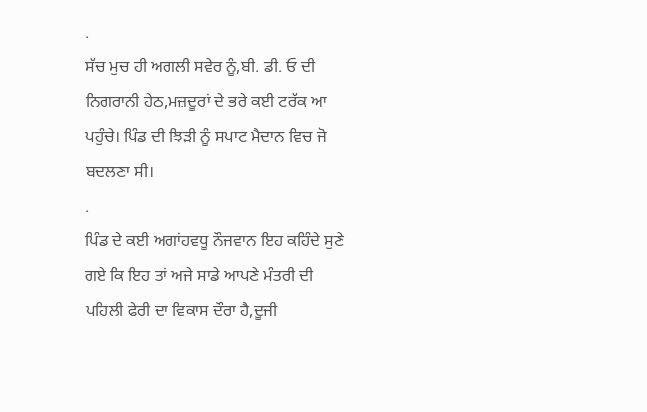.
ਸੱਚ ਮੁਚ ਹੀ ਅਗਲੀ ਸਵੇਰ ਨੂੰ,ਬੀ. ਡੀ. ਓ ਦੀ ਨਿਗਰਾਨੀ ਹੇਠ,ਮਜ਼ਦੂਰਾਂ ਦੇ ਭਰੇ ਕਈ ਟਰੱਕ ਆ ਪਹੁੰਚੇ। ਪਿੰਡ ਦੀ ਝਿੜੀ ਨੂੰ ਸਪਾਟ ਮੈਦਾਨ ਵਿਚ ਜੋ ਬਦਲਣਾ ਸੀ।
.
ਪਿੰਡ ਦੇ ਕਈ ਅਗਾਂਹਵਧੂ ਨੌਜਵਾਨ ਇਹ ਕਹਿੰਦੇ ਸੁਣੇ ਗਏ ਕਿ ਇਹ ਤਾਂ ਅਜੇ ਸਾਡੇ ਆਪਣੇ ਮੰਤਰੀ ਦੀ ਪਹਿਲੀ ਫੇਰੀ ਦਾ ਵਿਕਾਸ ਦੌਰਾ ਹੈ,ਦੂਜੀ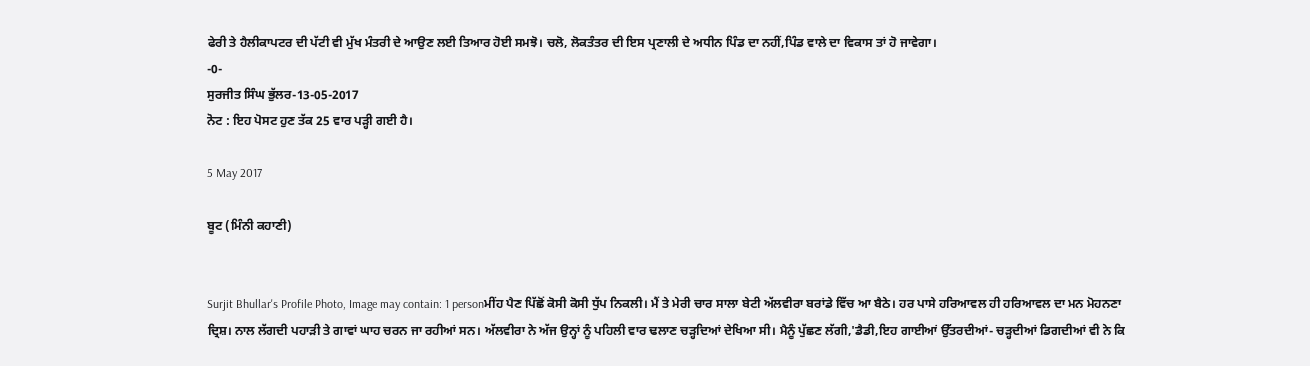ਫੇਰੀ ਤੇ ਹੈਲੀਕਾਪਟਰ ਦੀ ਪੱਟੀ ਵੀ ਮੁੱਖ ਮੰਤਰੀ ਦੇ ਆਉਣ ਲਈ ਤਿਆਰ ਹੋਈ ਸਮਝੋ। ਚਲੋ, ਲੋਕਤੰਤਰ ਦੀ ਇਸ ਪ੍ਰਣਾਲੀ ਦੇ ਅਧੀਨ ਪਿੰਡ ਦਾ ਨਹੀਂ,ਪਿੰਡ ਵਾਲੇ ਦਾ ਵਿਕਾਸ ਤਾਂ ਹੋ ਜਾਵੇਗਾ।
-0-
ਸੁਰਜੀਤ ਸਿੰਘ ਭੁੱਲਰ-13-05-2017
ਨੋਟ : ਇਹ ਪੋਸਟ ਹੁਣ ਤੱਕ 25 ਵਾਰ ਪੜ੍ਹੀ ਗਈ ਹੈ।

5 May 2017

ਬੂਟ (ਮਿੰਨੀ ਕਹਾਣੀ)


Surjit Bhullar's Profile Photo, Image may contain: 1 personਮੀਂਹ ਪੈਣ ਪਿੱਛੋਂ ਕੋਸੀ ਕੋਸੀ ਧੁੱਪ ਨਿਕਲੀ। ਮੈਂ ਤੇ ਮੇਰੀ ਚਾਰ ਸਾਲਾ ਬੇਟੀ ਅੱਲਵੀਰਾ ਬਰਾਂਡੇ ਵਿੱਚ ਆ ਬੈਠੇ। ਹਰ ਪਾਸੇ ਹਰਿਆਵਲ ਹੀ ਹਰਿਆਵਲ ਦਾ ਮਨ ਮੋਹਨਣਾ ਦ੍ਰਿਸ਼। ਨਾਲ ਲੱਗਦੀ ਪਹਾੜੀ ਤੇ ਗਾਵਾਂ ਘਾਹ ਚਰਨ ਜਾ ਰਹੀਆਂ ਸਨ। ਅੱਲਵੀਰਾ ਨੇ ਅੱਜ ਉਨ੍ਹਾਂ ਨੂੰ ਪਹਿਲੀ ਵਾਰ ਢਲਾਣ ਚੜ੍ਹਦਿਆਂ ਦੇਖਿਆ ਸੀ। ਮੈਨੂੰ ਪੁੱਛਣ ਲੱਗੀ,'ਡੈਡੀ,ਇਹ ਗਾਈਆਂ ਉੱਤਰਦੀਆਂ- ਚੜ੍ਹਦੀਆਂ ਡਿਗਦੀਆਂ ਵੀ ਨੇ ਕਿ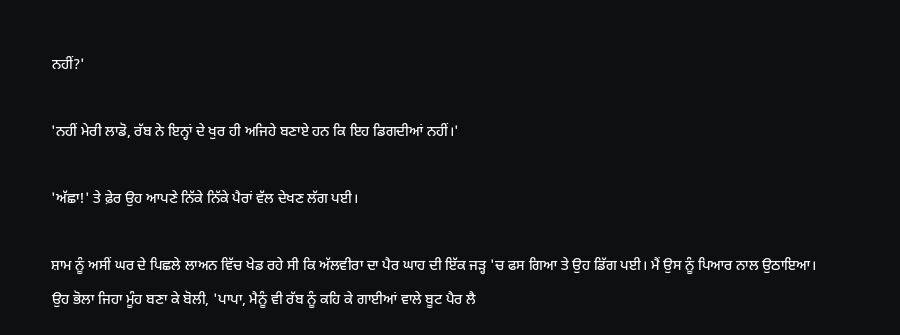ਨਹੀਂ?'

'ਨਹੀਂ ਮੇਰੀ ਲਾਡੋ, ਰੱਬ ਨੇ ਇਨ੍ਹਾਂ ਦੇ ਖੁਰ ਹੀ ਅਜਿਹੇ ਬਣਾਏ ਹਨ ਕਿ ਇਹ ਡਿਗਦੀਆਂ ਨਹੀਂ।'

'ਅੱਛਾ!' ਤੇ ਫ਼ੇਰ ਉਹ ਆਪਣੇ ਨਿੱਕੇ ਨਿੱਕੇ ਪੈਰਾਂ ਵੱਲ ਦੇਖਣ ਲੱਗ ਪਈ।

ਸ਼ਾਮ ਨੂੰ ਅਸੀਂ ਘਰ ਦੇ ਪਿਛਲੇ ਲਾਅਨ ਵਿੱਚ ਖੇਡ ਰਹੇ ਸੀ ਕਿ ਅੱਲਵੀਰਾ ਦਾ ਪੈਰ ਘਾਹ ਦੀ ਇੱਕ ਜੜ੍ਹ 'ਚ ਫਸ ਗਿਆ ਤੇ ਉਹ ਡਿੱਗ ਪਈ। ਮੈਂ ਉਸ ਨੂੰ ਪਿਆਰ ਨਾਲ ਉਠਾਇਆ। ਉਹ ਭੋਲਾ ਜਿਹਾ ਮੂੰਹ ਬਣਾ ਕੇ ਬੋਲੀ, 'ਪਾਪਾ, ਮੈਨੂੰ ਵੀ ਰੱਬ ਨੂੰ ਕਹਿ ਕੇ ਗਾਈਆਂ ਵਾਲੇ ਬੂਟ ਪੈਰ ਲੈ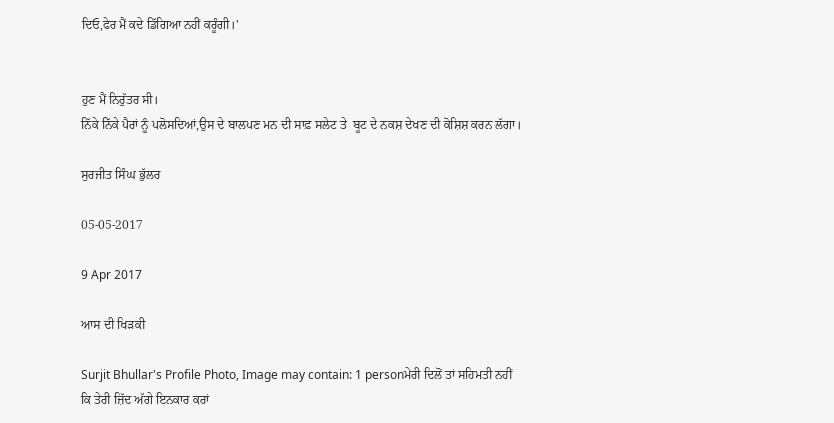ਦਿਓ,ਫੇਰ ਮੈਂ ਕਦੇ ਡਿੱਗਿਆ ਨਹੀਂ ਕਰੂੰਗੀ।'


ਹੁਣ ਮੈਂ ਨਿਰੁੱਤਰ ਸੀ।
ਨਿੱਕੇ ਨਿੱਕੇ ਪੈਰਾਂ ਨੂੰ ਪਲੋਸਦਿਆਂ,ਉਸ ਦੇ ਬਾਲਪਣ ਮਨ ਦੀ ਸਾਫ਼ ਸਲੇਟ ਤੇ  ਬੂਟ ਦੇ ਨਕਸ਼ ਦੇਖਣ ਦੀ ਕੋਸ਼ਿਸ਼ ਕਰਨ ਲੱਗਾ।

ਸੁਰਜੀਤ ਸਿੰਘ ਭੁੱਲਰ

05-05-2017

9 Apr 2017

ਆਸ ਦੀ ਖਿੜਕੀ

Surjit Bhullar's Profile Photo, Image may contain: 1 personਮੇਰੀ ਦਿਲੋਂ ਤਾਂ ਸਹਿਮਤੀ ਨਹੀਂ
ਕਿ ਤੇਰੀ ਜ਼ਿੱਦ ਅੱਗੇ ਇਨਕਾਰ ਕਰਾਂ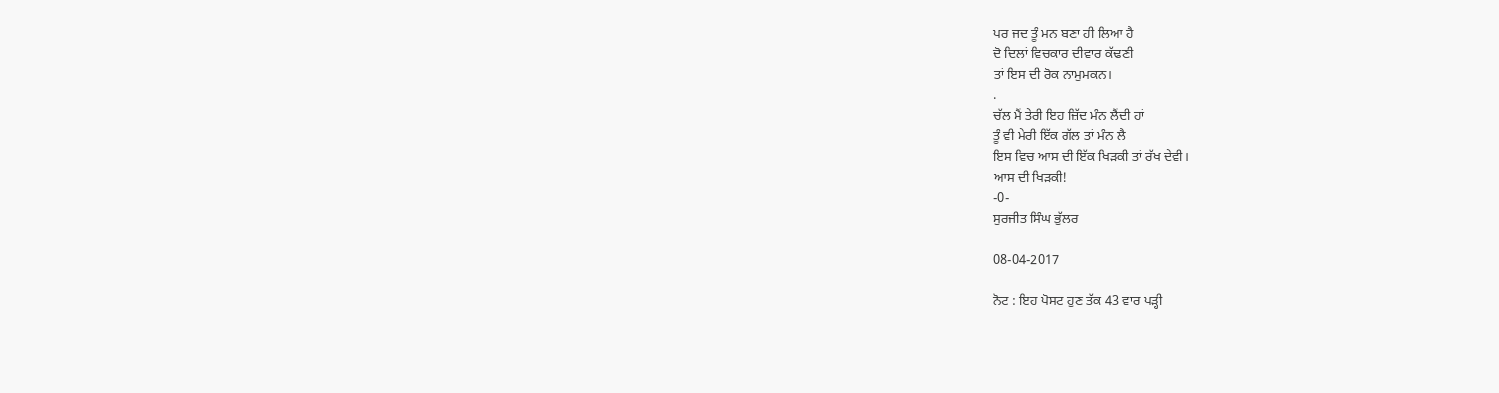ਪਰ ਜਦ ਤੂੰ ਮਨ ਬਣਾ ਹੀ ਲਿਆ ਹੈ
ਦੋ ਦਿਲਾਂ ਵਿਚਕਾਰ ਦੀਵਾਰ ਕੱਢਣੀ
ਤਾਂ ਇਸ ਦੀ ਰੋਕ ਨਾਮੁਮਕਨ।
.
ਚੱਲ ਮੈਂ ਤੇਰੀ ਇਹ ਜ਼ਿੱਦ ਮੰਨ ਲੈਂਦੀ ਹਾਂ
ਤੂੰ ਵੀ ਮੇਰੀ ਇੱਕ ਗੱਲ ਤਾਂ ਮੰਨ ਲੈ
ਇਸ ਵਿਚ ਆਸ ਦੀ ਇੱਕ ਖਿੜਕੀ ਤਾਂ ਰੱਖ ਦੇਵੀ।
ਆਸ ਦੀ ਖਿੜਕੀ!
-0-
ਸੁਰਜੀਤ ਸਿੰਘ ਭੁੱਲਰ

08-04-2017

ਨੋਟ : ਇਹ ਪੋਸਟ ਹੁਣ ਤੱਕ 43 ਵਾਰ ਪੜ੍ਹੀ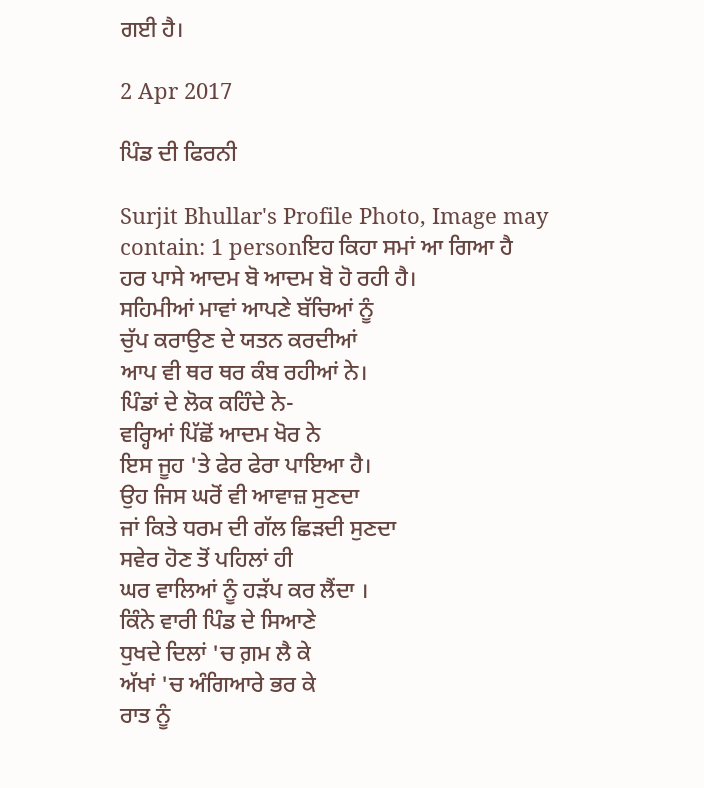ਗਈ ਹੈ।

2 Apr 2017

ਪਿੰਡ ਦੀ ਫਿਰਨੀ

Surjit Bhullar's Profile Photo, Image may contain: 1 personਇਹ ਕਿਹਾ ਸਮਾਂ ਆ ਗਿਆ ਹੈ
ਹਰ ਪਾਸੇ ਆਦਮ ਬੋ ਆਦਮ ਬੋ ਹੋ ਰਹੀ ਹੈ।
ਸਹਿਮੀਆਂ ਮਾਵਾਂ ਆਪਣੇ ਬੱਚਿਆਂ ਨੂੰ
ਚੁੱਪ ਕਰਾਉਣ ਦੇ ਯਤਨ ਕਰਦੀਆਂ
ਆਪ ਵੀ ਥਰ ਥਰ ਕੰਬ ਰਹੀਆਂ ਨੇ।
ਪਿੰਡਾਂ ਦੇ ਲੋਕ ਕਹਿੰਦੇ ਨੇ-
ਵਰ੍ਹਿਆਂ ਪਿੱਛੋਂ ਆਦਮ ਖੋਰ ਨੇ
ਇਸ ਜੂਹ 'ਤੇ ਫੇਰ ਫੇਰਾ ਪਾਇਆ ਹੈ।
ਉਹ ਜਿਸ ਘਰੋਂ ਵੀ ਆਵਾਜ਼ ਸੁਣਦਾ
ਜਾਂ ਕਿਤੇ ਧਰਮ ਦੀ ਗੱਲ ਛਿੜਦੀ ਸੁਣਦਾ
ਸਵੇਰ ਹੋਣ ਤੋਂ ਪਹਿਲਾਂ ਹੀ
ਘਰ ਵਾਲਿਆਂ ਨੂੰ ਹੜੱਪ ਕਰ ਲੈਂਦਾ ।
ਕਿੰਨੇ ਵਾਰੀ ਪਿੰਡ ਦੇ ਸਿਆਣੇ
ਧੁਖਦੇ ਦਿਲਾਂ 'ਚ ਗ਼ਮ ਲੈ ਕੇ
ਅੱਖਾਂ 'ਚ ਅੰਗਿਆਰੇ ਭਰ ਕੇ
ਰਾਤ ਨੂੰ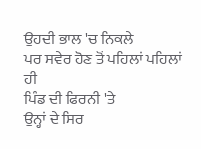ਉਹਦੀ ਭਾਲ 'ਚ ਨਿਕਲੇ
ਪਰ ਸਵੇਰ ਹੋਣ ਤੋਂ ਪਹਿਲਾਂ ਪਹਿਲਾਂ ਹੀ
ਪਿੰਡ ਦੀ ਫਿਰਨੀ 'ਤੇ
ਉਨ੍ਹਾਂ ਦੇ ਸਿਰ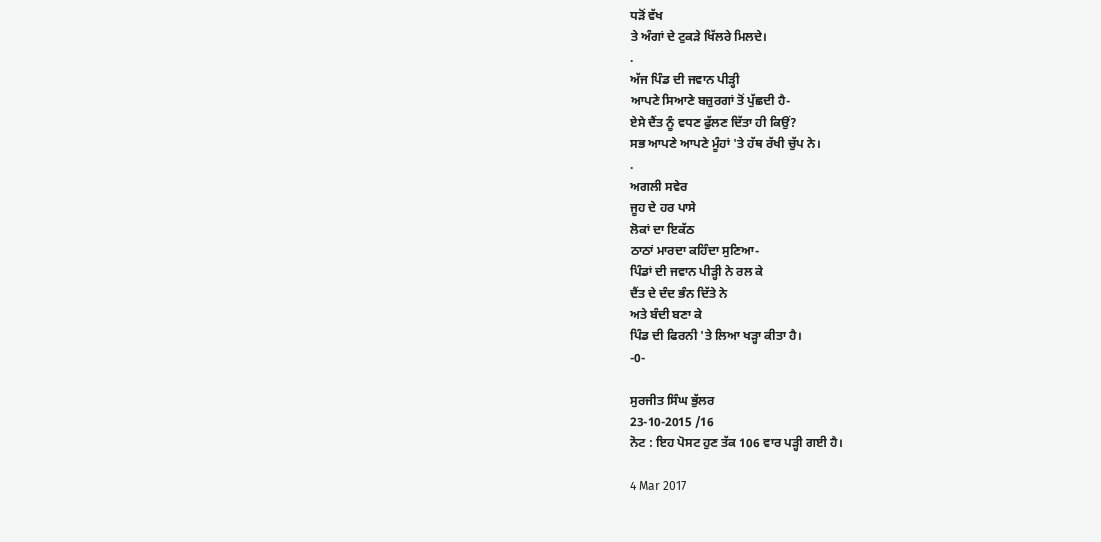ਧੜੋਂ ਵੱਖ
ਤੇ ਅੰਗਾਂ ਦੇ ਟੁਕੜੇ ਖਿੱਲਰੇ ਮਿਲਦੇ।
.
ਅੱਜ ਪਿੰਡ ਦੀ ਜਵਾਨ ਪੀੜ੍ਹੀ
ਆਪਣੇ ਸਿਆਣੇ ਬਜ਼ੁਰਗਾਂ ਤੋਂ ਪੁੱਛਦੀ ਹੈ-
ਏਸੇ ਦੈਂਤ ਨੂੰ ਵਧਣ ਫੁੱਲਣ ਦਿੱਤਾ ਹੀ ਕਿਉਂ?
ਸਭ ਆਪਣੇ ਆਪਣੇ ਮੂੰਹਾਂ 'ਤੇ ਹੱਥ ਰੱਖੀ ਚੁੱਪ ਨੇ।
.
ਅਗਲੀ ਸਵੇਰ
ਜੂਹ ਦੇ ਹਰ ਪਾਸੇ
ਲੋਕਾਂ ਦਾ ਇਕੱਠ
ਠਾਠਾਂ ਮਾਰਦਾ ਕਹਿੰਦਾ ਸੁਣਿਆ-
ਪਿੰਡਾਂ ਦੀ ਜਵਾਨ ਪੀੜ੍ਹੀ ਨੇ ਰਲ ਕੇ
ਦੈਂਤ ਦੇ ਦੰਦ ਭੰਨ ਦਿੱਤੇ ਨੇ
ਅਤੇ ਬੰਦੀ ਬਣਾ ਕੇ
ਪਿੰਡ ਦੀ ਫਿਰਨੀ 'ਤੇ ਲਿਆ ਖੜ੍ਹਾ ਕੀਤਾ ਹੈ।
-0-

ਸੁਰਜੀਤ ਸਿੰਘ ਭੁੱਲਰ
23-10-2015 /16
ਨੋਟ : ਇਹ ਪੋਸਟ ਹੁਣ ਤੱਕ 106 ਵਾਰ ਪੜ੍ਹੀ ਗਈ ਹੈ।

4 Mar 2017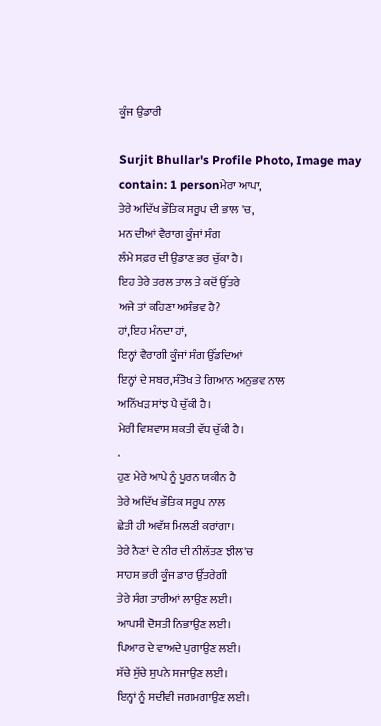ਕੂੰਜ ਉਡਾਰੀ

Surjit Bhullar's Profile Photo, Image may contain: 1 personਮੇਰਾ ਆਪਾ,
ਤੇਰੇ ਅਦਿੱਖ ਭੌਤਿਕ ਸਰੂਪ ਦੀ ਭਾਲ 'ਚ,
ਮਨ ਦੀਆਂ ਵੈਰਾਗ ਕੂੰਜਾਂ ਸੰਗ
ਲੰਮੇ ਸਫ਼ਰ ਦੀ ਉਡਾਣ ਭਰ ਚੁੱਕਾ ਹੈ।
ਇਹ ਤੇਰੇ ਤਰਲ ਤਾਲ ਤੇ ਕਦੋਂ ਉੱਤਰੇ
ਅਜੇ ਤਾਂ ਕਹਿਣਾ ਅਸੰਭਵ ਹੈ?
ਹਾਂ,ਇਹ ਮੰਨਦਾ ਹਾਂ,
ਇਨ੍ਹਾਂ ਵੈਰਾਗੀ ਕੂੰਜਾਂ ਸੰਗ ਉੱਡਦਿਆਂ
ਇਨ੍ਹਾਂ ਦੇ ਸਬਰ,ਸੰਤੋਖ ਤੇ ਗਿਆਨ ਅਨੁਭਵ ਨਾਲ
ਅਨਿੱਖੜ ਸਾਂਝ ਪੈ ਚੁੱਕੀ ਹੈ।
ਮੇਰੀ ਵਿਸ਼ਵਾਸ ਸ਼ਕਤੀ ਵੱਧ ਚੁੱਕੀ ਹੈ।
.
ਹੁਣ ਮੇਰੇ ਆਪੇ ਨੂੰ ਪੂਰਨ ਯਕੀਨ ਹੈ
ਤੇਰੇ ਅਦਿੱਖ ਭੌਤਿਕ ਸਰੂਪ ਨਾਲ
ਛੇਤੀ ਹੀ ਅਵੱਸ਼ ਮਿਲਣੀ ਕਰਾਂਗਾ।
ਤੇਰੇ ਨੈਣਾਂ ਦੇ ਨੀਰ ਦੀ ਨੀਲੱਤਣ ਝੀਲ'ਚ
ਸਾਹਸ ਭਰੀ ਕੂੰਜ ਡਾਰ ਉੱਤਰੇਗੀ
ਤੇਰੇ ਸੰਗ ਤਾਰੀਆਂ ਲਾਉਣ ਲਈ।
ਆਪਸੀ ਦੋਸਤੀ ਨਿਭਾਉਣ ਲਈ।
ਪਿਆਰ ਦੇ ਵਾਅਦੇ ਪੁਗਾਉਣ ਲਈ।
ਸੱਚੇ ਸੁੱਚੇ ਸੁਪਨੇ ਸਜਾਉਣ ਲਈ।
ਇਨ੍ਹਾਂ ਨੂੰ ਸਦੀਵੀ ਜਗਮਗਾਉਣ ਲਈ।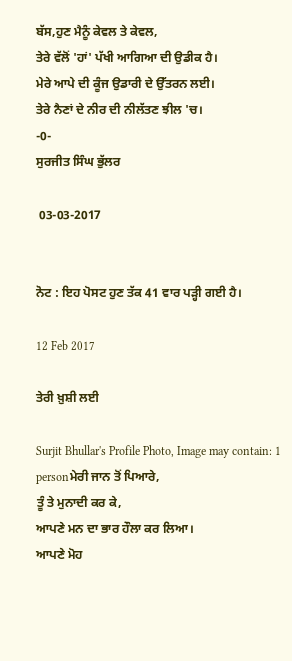ਬੱਸ,ਹੁਣ ਮੈਨੂੰ ਕੇਵਲ ਤੇ ਕੇਵਲ,
ਤੇਰੇ ਵੱਲੋਂ 'ਹਾਂ' ਪੱਖੀ ਆਗਿਆ ਦੀ ਉਡੀਕ ਹੈ।
ਮੇਰੇ ਆਪੇ ਦੀ ਕੂੰਜ ਉਡਾਰੀ ਦੇ ਉੱਤਰਨ ਲਈ।
ਤੇਰੇ ਨੈਣਾਂ ਦੇ ਨੀਰ ਦੀ ਨੀਲੱਤਣ ਝੀਲ 'ਚ।
-0-
ਸੁਰਜੀਤ ਸਿੰਘ ਭੁੱਲਰ

 03-03-2017


ਨੋਟ : ਇਹ ਪੋਸਟ ਹੁਣ ਤੱਕ 41 ਵਾਰ ਪੜ੍ਹੀ ਗਈ ਹੈ।

12 Feb 2017

ਤੇਰੀ ਖ਼ੁਸ਼ੀ ਲਈ

Surjit Bhullar's Profile Photo, Image may contain: 1 personਮੇਰੀ ਜਾਨ ਤੋਂ ਪਿਆਰੇ,
ਤੂੰ ਤੇ ਮੁਨਾਦੀ ਕਰ ਕੇ,
ਆਪਣੇ ਮਨ ਦਾ ਭਾਰ ਹੌਲਾ ਕਰ ਲਿਆ।
ਆਪਣੇ ਮੋਹ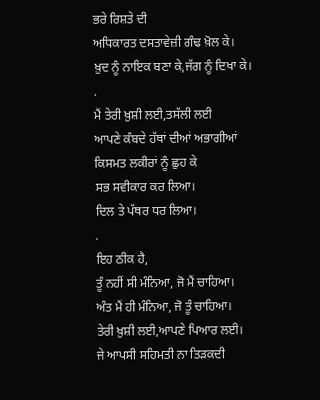ਭਰੇ ਰਿਸ਼ਤੇ ਦੀ
ਅਧਿਕਾਰਤ ਦਸਤਾਵੇਜ਼ੀ ਗੰਢ ਖ਼ੋਲ ਕੇ।
ਖ਼ੁਦ ਨੂੰ ਨਾਇਕ ਬਣਾ ਕੇ,ਜੱਗ ਨੂੰ ਦਿਖਾ ਕੇ।
.
ਮੈਂ ਤੇਰੀ ਖ਼ੁਸ਼ੀ ਲਈ,ਤਸੱਲੀ ਲਈ
ਆਪਣੇ ਕੰਬਦੇ ਹੱਥਾਂ ਦੀਆਂ ਅਭਾਗੀਆਂ
ਕਿਸਮਤ ਲਕੀਰਾਂ ਨੂੰ ਛੁਹ ਕੇ
ਸਭ ਸਵੀਕਾਰ ਕਰ ਲਿਆ।
ਦਿਲ ਤੇ ਪੱਥਰ ਧਰ ਲਿਆ।
.
ਇਹ ਠੀਕ ਹੈ,
ਤੂੰ ਨਹੀਂ ਸੀ ਮੰਨਿਆ, ਜੋ ਮੈਂ ਚਾਹਿਆ।
ਅੰਤ ਮੈਂ ਹੀ ਮੰਨਿਆ, ਜੋ ਤੂੰ ਚਾਹਿਆ।
ਤੇਰੀ ਖ਼ੁਸ਼ੀ ਲਈ,ਆਪਣੇ ਪਿਆਰ ਲਈ।
ਜੇ ਆਪਸੀ ਸਹਿਮਤੀ ਨਾ ਤਿੜਕਦੀ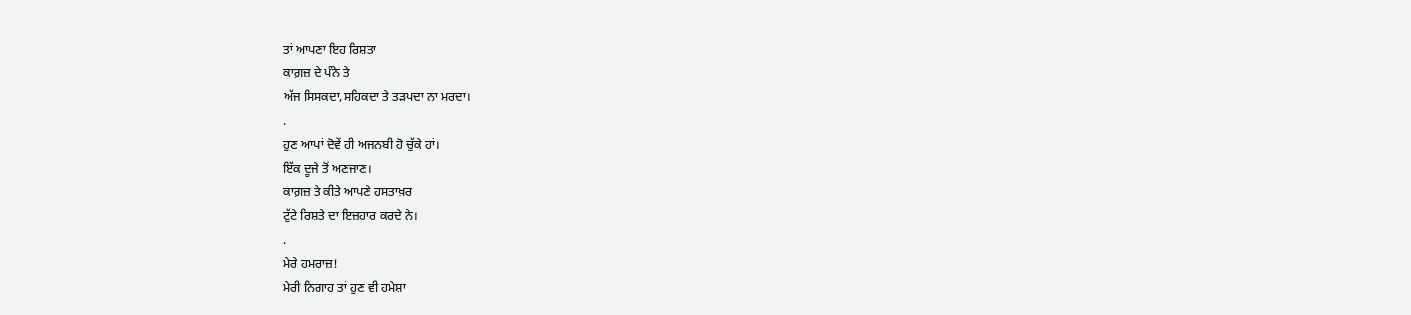ਤਾਂ ਆਪਣਾ ਇਹ ਰਿਸ਼ਤਾ
ਕਾਗ਼ਜ਼ ਦੇ ਪੰਨੇ ਤੇ
ਅੱਜ ਸਿਸਕਦਾ,ਸਹਿਕਦਾ ਤੇ ਤੜਪਦਾ ਨਾ ਮਰਦਾ।
.
ਹੁਣ ਆਪਾਂ ਦੋਵੇਂ ਹੀ ਅਜਨਬੀ ਹੋ ਚੁੱਕੇ ਹਾਂ।
ਇੱਕ ਦੂਜੇ ਤੋਂ ਅਣਜਾਣ।
ਕਾਗ਼ਜ਼ ਤੇ ਕੀਤੇ ਆਪਣੇ ਹਸਤਾਖ਼ਰ
ਟੁੱਟੇ ਰਿਸ਼ਤੇ ਦਾ ਇਜ਼ਹਾਰ ਕਰਦੇ ਨੇ।
.
ਮੇਰੇ ਹਮਰਾਜ਼!
ਮੇਰੀ ਨਿਗਾਹ ਤਾਂ ਹੁਣ ਵੀ ਹਮੇਸ਼ਾ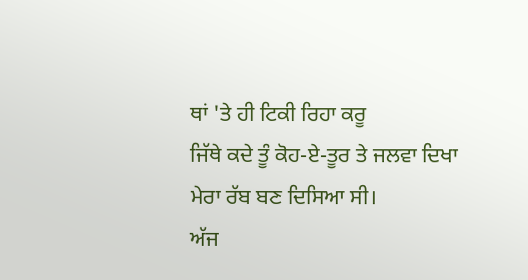ਥਾਂ 'ਤੇ ਹੀ ਟਿਕੀ ਰਿਹਾ ਕਰੂ
ਜਿੱਥੇ ਕਦੇ ਤੂੰ ਕੋਹ-ਏ-ਤੂਰ ਤੇ ਜਲਵਾ ਦਿਖਾ
ਮੇਰਾ ਰੱਬ ਬਣ ਦਿਸਿਆ ਸੀ।
ਅੱਜ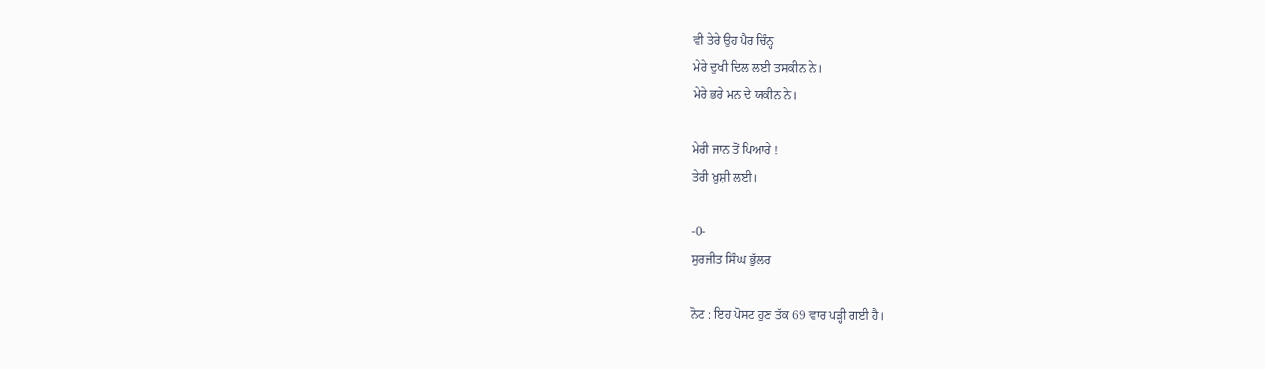ਵੀ ਤੇਰੇ ਉਹ ਪੈਰ ਚਿੰਨ੍ਹ
ਮੇਰੇ ਦੁਖੀ ਦਿਲ ਲਈ ਤਸਕੀਨ ਨੇ।
ਮੇਰੇ ਭਰੇ ਮਨ ਦੇ ਯਕੀਨ ਨੇ।

ਮੇਰੀ ਜਾਨ ਤੋਂ ਪਿਆਰੇ !
ਤੇਰੀ ਖ਼ੁਸ਼ੀ ਲਈ।

-0-
ਸੁਰਜੀਤ ਸਿੰਘ ਭੁੱਲਰ

ਨੋਟ : ਇਹ ਪੋਸਟ ਹੁਣ ਤੱਕ 69 ਵਾਰ ਪੜ੍ਹੀ ਗਈ ਹੈ।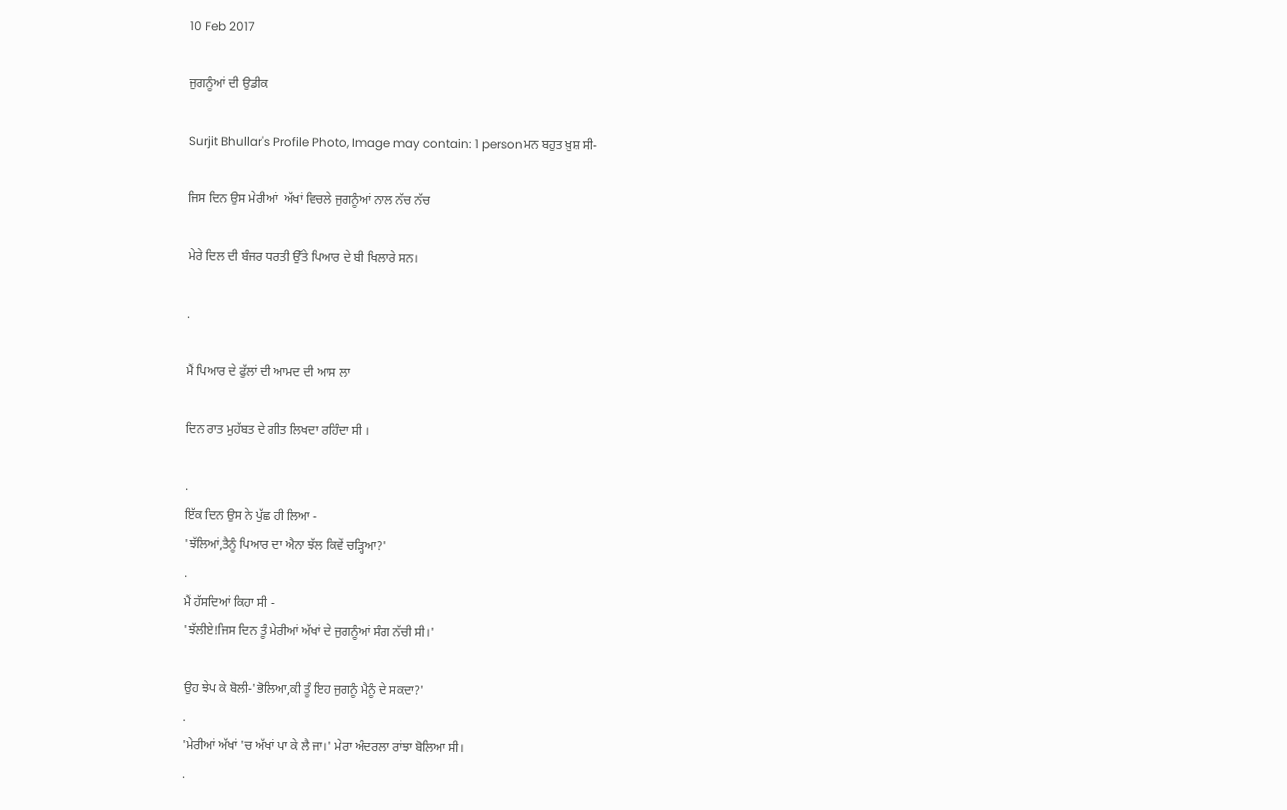10 Feb 2017

ਜੁਗਨੂੰਆਂ ਦੀ ਉਡੀਕ

Surjit Bhullar's Profile Photo, Image may contain: 1 personਮਨ ਬਹੁਤ ਖ਼ੁਸ਼ ਸੀ-

ਜਿਸ ਦਿਨ ਉਸ ਮੇਰੀਆਂ  ਅੱਖਾਂ ਵਿਚਲੇ ਜੁਗਨੂੰਆਂ ਨਾਲ ਨੱਚ ਨੱਚ

ਮੇਰੇ ਦਿਲ ਦੀ ਬੰਜਰ ਧਰਤੀ ਉੱਤੇ ਪਿਆਰ ਦੇ ਬੀ ਖਿਲਾਰੇ ਸਨ।

.

ਮੈਂ ਪਿਆਰ ਦੇ ਫੁੱਲਾਂ ਦੀ ਆਮਦ ਦੀ ਆਸ ਲਾ

ਦਿਨ ਰਾਤ ਮੁਹੱਬਤ ਦੇ ਗੀਤ ਲਿਖਦਾ ਰਹਿੰਦਾ ਸੀ ।

.
ਇੱਕ ਦਿਨ ਉਸ ਨੇ ਪੁੱਛ ਹੀ ਲਿਆ -
'ਝੱਲਿਆਂ,ਤੈਨੂੰ ਪਿਆਰ ਦਾ ਐਨਾ ਝੱਲ ਕਿਵੇਂ ਚੜ੍ਹਿਆ?'
.
ਮੈਂ ਹੱਸਦਿਆਂ ਕਿਹਾ ਸੀ -
'ਝੱਲੀਏ!ਜਿਸ ਦਿਨ ਤੂੰ ਮੇਰੀਆਂ ਅੱਖਾਂ ਦੇ ਜੁਗਨੂੰਆਂ ਸੰਗ ਨੱਚੀ ਸੀ।'

ਉਹ ਝੇਪ ਕੇ ਬੋਲੀ-'ਭੋਲਿਆ,ਕੀ ਤੂੰ ਇਹ ਜੁਗਨੂੰ ਮੈਨੂੰ ਦੇ ਸਕਦਾ?'
.
'ਮੇਰੀਆਂ ਅੱਖਾਂ 'ਚ ਅੱਖਾਂ ਪਾ ਕੇ ਲੈ ਜਾ।' ਮੇਰਾ ਅੰਦਰਲਾ ਰਾਂਝਾ ਬੋਲਿਆ ਸੀ।
.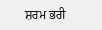ਸ਼ਰਮ ਭਰੀ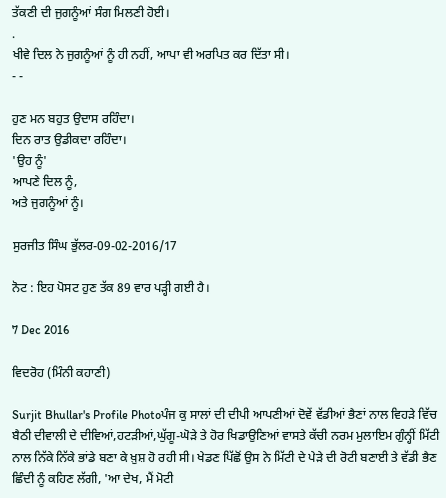ਤੱਕਣੀ ਦੀ ਜੁਗਨੂੰਆਂ ਸੰਗ ਮਿਲਣੀ ਹੋਈ।
.
ਖੀਵੇ ਦਿਲ ਨੇ ਜੁਗਨੂੰਆਂ ਨੂੰ ਹੀ ਨਹੀਂ, ਆਪਾ ਵੀ ਅਰਪਿਤ ਕਰ ਦਿੱਤਾ ਸੀ।
- -

ਹੁਣ ਮਨ ਬਹੁਤ ਉਦਾਸ ਰਹਿੰਦਾ।
ਦਿਨ ਰਾਤ ਉਡੀਕਦਾ ਰਹਿੰਦਾ।
'ਉਹ ਨੂੰ'
ਆਪਣੇ ਦਿਲ ਨੂੰ,
ਅਤੇ ਜੁਗਨੂੰਆਂ ਨੂੰ।

ਸੁਰਜੀਤ ਸਿੰਘ ਭੁੱਲਰ-09-02-2016/17

ਨੋਟ : ਇਹ ਪੋਸਟ ਹੁਣ ਤੱਕ 89 ਵਾਰ ਪੜ੍ਹੀ ਗਈ ਹੈ।

7 Dec 2016

ਵਿਦਰੋਹ (ਮਿੰਨੀ ਕਹਾਣੀ)

Surjit Bhullar's Profile Photoਪੰਜ ਕੁ ਸਾਲਾਂ ਦੀ ਦੀਪੀ ਆਪਣੀਆਂ ਦੋਵੇਂ ਵੱਡੀਆਂ ਭੈਣਾਂ ਨਾਲ ਵਿਹੜੇ ਵਿੱਚ ਬੈਠੀ ਦੀਵਾਲੀ ਦੇ ਦੀਵਿਆਂ,ਹਟੜੀਆਂ,ਘੁੱਗੂ-ਘੋੜੇ ਤੇ ਹੋਰ ਖਿਡਾਉਣਿਆਂ ਵਾਸਤੇ ਕੱਚੀ ਨਰਮ ਮੁਲਾਇਮ ਗੁੰਨ੍ਹੀਂ ਮਿੱਟੀ ਨਾਲ ਨਿੱਕੇ ਨਿੱਕੇ ਭਾਂਡੇ ਬਣਾ ਕੇ ਖ਼ੁਸ਼ ਹੋ ਰਹੀ ਸੀ। ਖੇਡਣ ਪਿੱਛੋਂ ਉਸ ਨੇ ਮਿੱਟੀ ਦੇ ਪੇੜੇ ਦੀ ਰੋਟੀ ਬਣਾਈ ਤੇ ਵੱਡੀ ਭੈਣ ਛਿੰਦੀ ਨੂੰ ਕਹਿਣ ਲੱਗੀ, 'ਆ ਦੇਖ, ਮੈਂ ਮੋਟੀ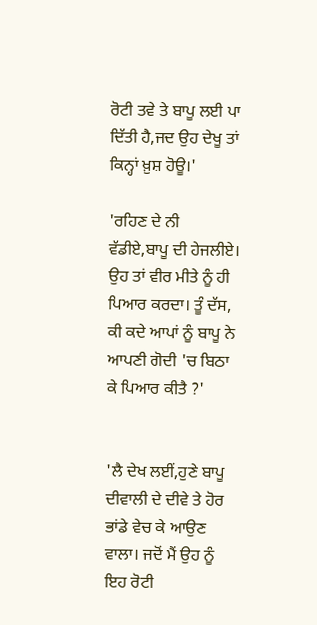ਰੋਟੀ ਤਵੇ ਤੇ ਬਾਪੂ ਲਈ ਪਾ ਦਿੱਤੀ ਹੈ,ਜਦ ਉਹ ਦੇਖੂ ਤਾਂ ਕਿਨ੍ਹਾਂ ਖ਼ੁਸ਼ ਹੋਊ।'

'ਰਹਿਣ ਦੇ ਨੀ ਵੱਡੀਏ,ਬਾਪੂ ਦੀ ਹੇਜਲੀਏ। ਉਹ ਤਾਂ ਵੀਰ ਮੀਤੇ ਨੂੰ ਹੀ ਪਿਆਰ ਕਰਦਾ। ਤੂੰ ਦੱਸ, ਕੀ ਕਦੇ ਆਪਾਂ ਨੂੰ ਬਾਪੂ ਨੇ ਆਪਣੀ ਗੋਦੀ 'ਚ ਬਿਠਾ ਕੇ ਪਿਆਰ ਕੀਤੈ ?'


'ਲੈ ਦੇਖ ਲਈਂ,ਹੁਣੇ ਬਾਪੂ ਦੀਵਾਲੀ ਦੇ ਦੀਵੇ ਤੇ ਹੋਰ ਭਾਂਡੇ ਵੇਚ ਕੇ ਆਉਣ ਵਾਲਾ। ਜਦੋਂ ਮੈਂ ਉਹ ਨੂੰ ਇਹ ਰੋਟੀ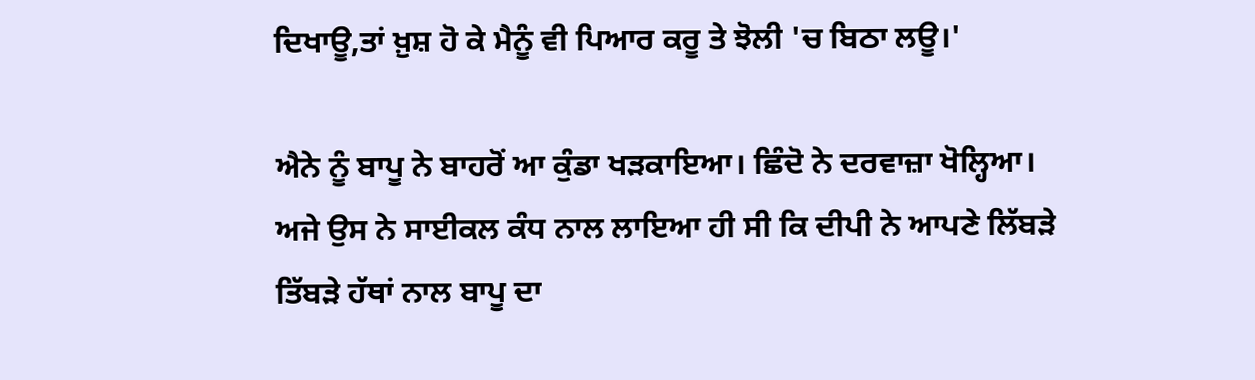ਦਿਖਾਊ,ਤਾਂ ਖ਼ੁਸ਼ ਹੋ ਕੇ ਮੈਨੂੰ ਵੀ ਪਿਆਰ ਕਰੂ ਤੇ ਝੋਲੀ 'ਚ ਬਿਠਾ ਲਊ।'

ਐਨੇ ਨੂੰ ਬਾਪੂ ਨੇ ਬਾਹਰੋਂ ਆ ਕੁੰਡਾ ਖੜਕਾਇਆ। ਛਿੰਦੋ ਨੇ ਦਰਵਾਜ਼ਾ ਖੋਲ੍ਹਿਆ। ਅਜੇ ਉਸ ਨੇ ਸਾਈਕਲ ਕੰਧ ਨਾਲ ਲਾਇਆ ਹੀ ਸੀ ਕਿ ਦੀਪੀ ਨੇ ਆਪਣੇ ਲਿੱਬੜੇ ਤਿੱਬੜੇ ਹੱਥਾਂ ਨਾਲ ਬਾਪੂ ਦਾ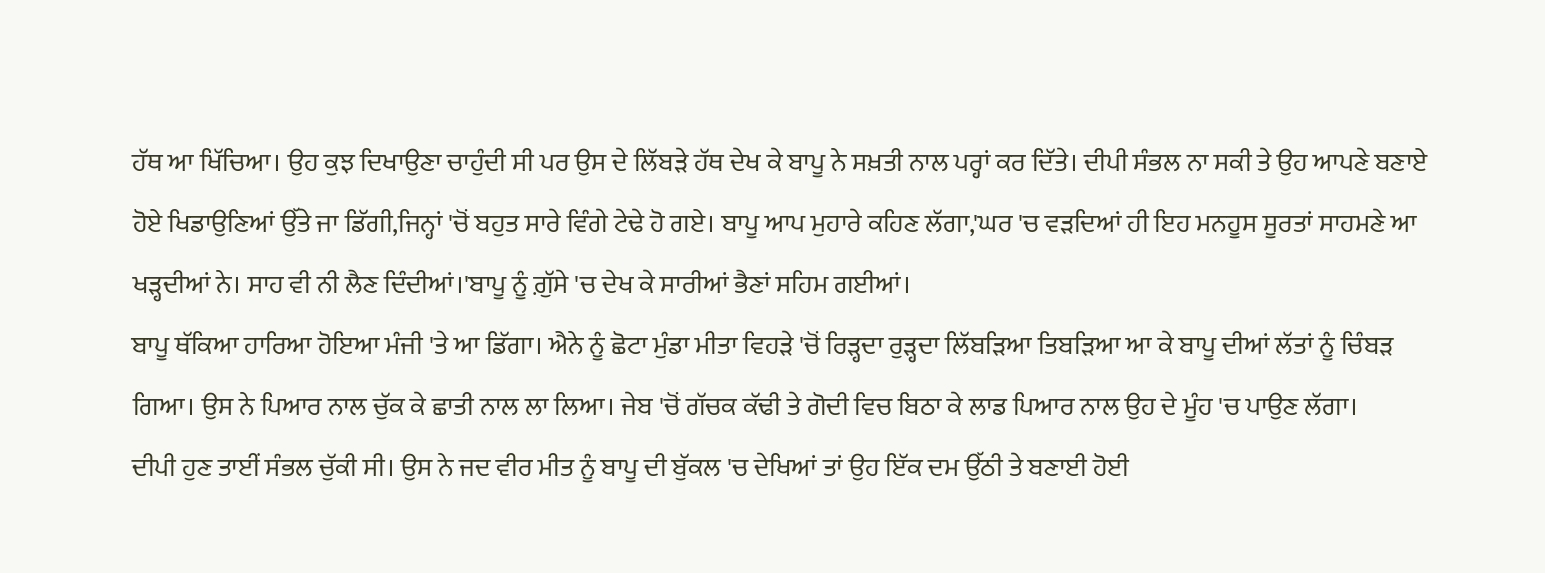ਹੱਥ ਆ ਖਿੱਚਿਆ। ਉਹ ਕੁਝ ਦਿਖਾਉਣਾ ਚਾਹੁੰਦੀ ਸੀ ਪਰ ਉਸ ਦੇ ਲਿੱਬੜੇ ਹੱਥ ਦੇਖ ਕੇ ਬਾਪੂ ਨੇ ਸਖ਼ਤੀ ਨਾਲ ਪਰ੍ਹਾਂ ਕਰ ਦਿੱਤੇ। ਦੀਪੀ ਸੰਭਲ ਨਾ ਸਕੀ ਤੇ ਉਹ ਆਪਣੇ ਬਣਾਏ ਹੋਏ ਖਿਡਾਉਣਿਆਂ ਉੱਤੇ ਜਾ ਡਿੱਗੀ,ਜਿਨ੍ਹਾਂ 'ਚੋਂ ਬਹੁਤ ਸਾਰੇ ਵਿੰਗੇ ਟੇਢੇ ਹੋ ਗਏ। ਬਾਪੂ ਆਪ ਮੁਹਾਰੇ ਕਹਿਣ ਲੱਗਾ,'ਘਰ 'ਚ ਵੜਦਿਆਂ ਹੀ ਇਹ ਮਨਹੂਸ ਸੂਰਤਾਂ ਸਾਹਮਣੇ ਆ ਖੜ੍ਹਦੀਆਂ ਨੇ। ਸਾਹ ਵੀ ਨੀ ਲੈਣ ਦਿੰਦੀਆਂ।'ਬਾਪੂ ਨੂੰ ਗ਼ੁੱਸੇ 'ਚ ਦੇਖ ਕੇ ਸਾਰੀਆਂ ਭੈਣਾਂ ਸਹਿਮ ਗਈਆਂ।
ਬਾਪੂ ਥੱਕਿਆ ਹਾਰਿਆ ਹੋਇਆ ਮੰਜੀ 'ਤੇ ਆ ਡਿੱਗਾ। ਐਨੇ ਨੂੰ ਛੋਟਾ ਮੁੰਡਾ ਮੀਤਾ ਵਿਹੜੇ 'ਚੋਂ ਰਿੜ੍ਹਦਾ ਰੁੜ੍ਹਦਾ ਲਿੱਬੜਿਆ ਤਿਬੜਿਆ ਆ ਕੇ ਬਾਪੂ ਦੀਆਂ ਲੱਤਾਂ ਨੂੰ ਚਿੰਬੜ ਗਿਆ। ਉਸ ਨੇ ਪਿਆਰ ਨਾਲ ਚੁੱਕ ਕੇ ਛਾਤੀ ਨਾਲ ਲਾ ਲਿਆ। ਜੇਬ 'ਚੋਂ ਗੱਚਕ ਕੱਢੀ ਤੇ ਗੋਦੀ ਵਿਚ ਬਿਠਾ ਕੇ ਲਾਡ ਪਿਆਰ ਨਾਲ ਉਹ ਦੇ ਮੂੰਹ 'ਚ ਪਾਉਣ ਲੱਗਾ।
ਦੀਪੀ ਹੁਣ ਤਾਈਂ ਸੰਭਲ ਚੁੱਕੀ ਸੀ। ਉਸ ਨੇ ਜਦ ਵੀਰ ਮੀਤ ਨੂੰ ਬਾਪੂ ਦੀ ਬੁੱਕਲ 'ਚ ਦੇਖਿਆਂ ਤਾਂ ਉਹ ਇੱਕ ਦਮ ਉੱਠੀ ਤੇ ਬਣਾਈ ਹੋਈ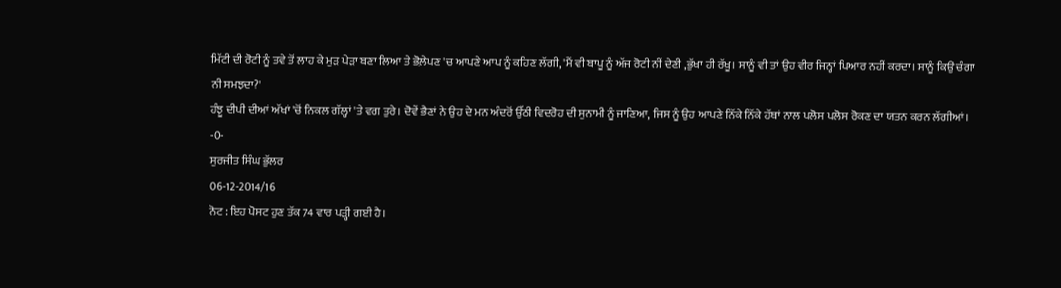ਮਿੱਟੀ ਦੀ ਰੋਟੀ ਨੂੰ ਤਵੇ ਤੋਂ ਲਾਹ ਕੇ ਮੁੜ ਪੇੜਾ ਬਣਾ ਲਿਆ ਤੇ ਭੋਲ਼ੇਪਣ 'ਚ ਆਪਣੇ ਆਪ ਨੂੰ ਕਹਿਣ ਲੱਗੀ, 'ਮੈਂ ਵੀ ਬਾਪੂ ਨੂੰ ਅੱਜ ਰੋਟੀ ਨੀਂ ਦੇਣੀ ,ਭੁੱਖਾ ਹੀ ਰੱਖੂ। ਸਾਨੂੰ ਵੀ ਤਾਂ ਉਹ ਵੀਰ ਜਿਨ੍ਹਾਂ ਪਿਆਰ ਨਹੀਂ ਕਰਦਾ। ਸਾਨੂੰ ਕਿਉਂ ਚੰਗਾ ਨੀ ਸਮਝਦਾ?'
ਹੰਝੂ ਦੀਪੀ ਦੀਆਂ ਅੱਖਾਂ 'ਚੋਂ ਨਿਕਲ ਗੱਲ੍ਹਾਂ 'ਤੇ ਵਗ ਤੁਰੇ। ਦੋਵੇਂ ਭੈਣਾਂ ਨੇ ਉਹ ਦੇ ਮਨ ਅੰਦਰੋਂ ਉੱਠੀ ਵਿਦਰੋਹ ਦੀ ਸੁਨਾਮੀ ਨੂੰ ਜਾਣਿਆ, ਜਿਸ ਨੂੰ ਉਹ ਆਪਣੇ ਨਿੱਕੇ ਨਿੱਕੇ ਹੱਥਾਂ ਨਾਲ ਪਲੋਸ ਪਲੋਸ ਰੋਕਣ ਦਾ ਯਤਨ ਕਰਨ ਲੱਗੀਆਂ।
-0-
ਸੁਰਜੀਤ ਸਿੰਘ ਭੁੱਲਰ
06-12-2014/16
ਨੋਟ : ਇਹ ਪੋਸਟ ਹੁਣ ਤੱਕ 74 ਵਾਰ ਪੜ੍ਹੀ ਗਈ ਹੈ।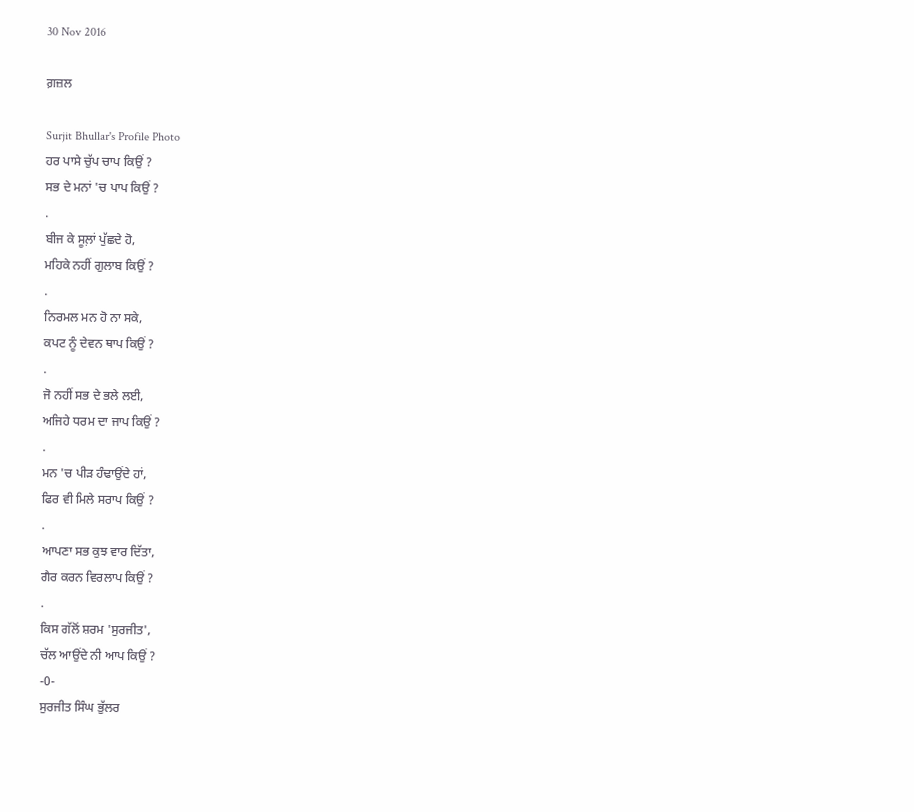30 Nov 2016

ਗ਼ਜ਼ਲ

Surjit Bhullar's Profile Photo
ਹਰ ਪਾਸੇ ਚੁੱਪ ਚਾਪ ਕਿਉਂ ?
ਸਭ ਦੇ ਮਨਾਂ 'ਚ ਪਾਪ ਕਿਉਂ ?
.
ਬੀਜ ਕੇ ਸੂਲ਼ਾਂ ਪੁੱਛਦੇ ਹੋ,
ਮਹਿਕੇ ਨਹੀਂ ਗੁਲਾਬ ਕਿਉਂ ?
.
ਨਿਰਮਲ ਮਨ ਹੋ ਨਾ ਸਕੇ,
ਕਪਟ ਨੂੰ ਦੇਵਨ ਥਾਪ ਕਿਉਂ ?
.
ਜੋ ਨਹੀਂ ਸਭ ਦੇ ਭਲੇ ਲਈ,
ਅਜਿਹੇ ਧਰਮ ਦਾ ਜਾਪ ਕਿਉਂ ?
.
ਮਨ 'ਚ ਪੀੜ ਹੰਢਾਉਂਦੇ ਹਾਂ,
ਫਿਰ ਵੀ ਮਿਲੇ ਸਰਾਪ ਕਿਉਂ ?
.
ਆਪਣਾ ਸਭ ਕੁਝ ਵਾਰ ਦਿੱਤਾ,
ਗੈਰ ਕਰਨ ਵਿਰਲਾਪ ਕਿਉਂ ?
.
ਕਿਸ ਗੱਲੋਂ ਸ਼ਰਮ 'ਸੁਰਜੀਤ',
ਚੱਲ ਆਉਂਦੇ ਨੀ ਆਪ ਕਿਉਂ ?
-0-
ਸੁਰਜੀਤ ਸਿੰਘ ਭੁੱਲਰ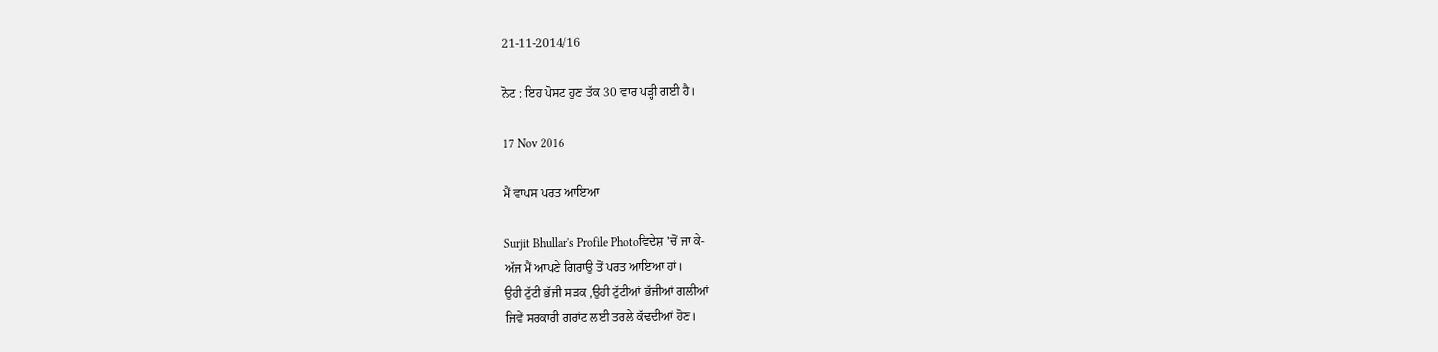21-11-2014/16

ਨੋਟ : ਇਹ ਪੋਸਟ ਹੁਣ ਤੱਕ 30 ਵਾਰ ਪੜ੍ਹੀ ਗਈ ਹੈ।

17 Nov 2016

ਮੈਂ ਵਾਪਸ ਪਰਤ ਆਇਆ

Surjit Bhullar's Profile Photoਵਿਦੇਸ਼ 'ਚੋਂ ਜਾ ਕੇ-
ਅੱਜ ਮੈਂ ਆਪਣੇ ਗਿਰਾਉ ਤੋਂ ਪਰਤ ਆਇਆ ਹਾਂ।
ਉਹੀ ਟੁੱਟੀ ਭੱਜੀ ਸੜਕ ,ਉਹੀ ਟੁੱਟੀਆਂ ਭੱਜੀਆਂ ਗਲੀਆਂ
ਜਿਵੇਂ ਸਰਕਾਰੀ ਗਰਾਂਟ ਲਈ ਤਰਲੇ ਕੱਢਦੀਆਂ ਹੋਣ।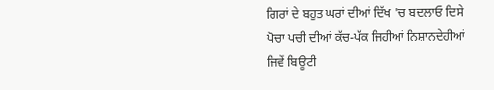ਗਿਰਾਂ ਦੇ ਬਹੁਤ ਘਰਾਂ ਦੀਆਂ ਦਿੱਖ 'ਚ ਬਦਲਾਓ ਦਿਸੇ
ਪੋਚਾ ਪਚੀ ਦੀਆਂ ਕੱਚ-ਪੱਕ ਜਿਹੀਆਂ ਨਿਸ਼ਾਨਦੇਹੀਆਂ
ਜਿਵੇਂ ਬਿਊਟੀ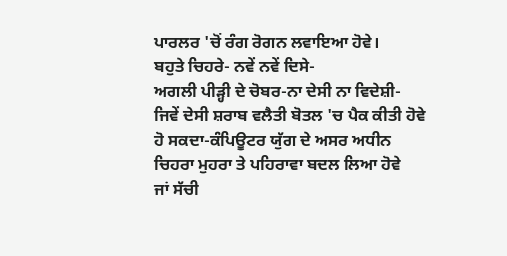ਪਾਰਲਰ 'ਚੋਂ ਰੰਗ ਰੋਗਨ ਲਵਾਇਆ ਹੋਵੇ।
ਬਹੁਤੇ ਚਿਹਰੇ- ਨਵੇਂ ਨਵੇਂ ਦਿਸੇ-
ਅਗਲੀ ਪੀੜ੍ਹੀ ਦੇ ਚੋਬਰ-ਨਾ ਦੇਸੀ ਨਾ ਵਿਦੇਸ਼ੀ-
ਜਿਵੇਂ ਦੇਸੀ ਸ਼ਰਾਬ ਵਲੈਤੀ ਬੋਤਲ 'ਚ ਪੈਕ ਕੀਤੀ ਹੋਵੇ
ਹੋ ਸਕਦਾ-ਕੰਪਿਊਟਰ ਯੁੱਗ ਦੇ ਅਸਰ ਅਧੀਨ
ਚਿਹਰਾ ਮੁਹਰਾ ਤੇ ਪਹਿਰਾਵਾ ਬਦਲ ਲਿਆ ਹੋਵੇ
ਜਾਂ ਸੱਚੀ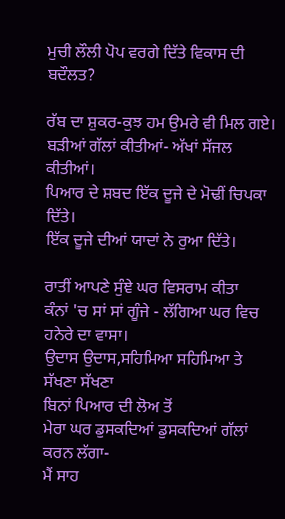ਮੁਚੀ ਲੌਲੀ ਪੋਪ ਵਰਗੇ ਦਿੱਤੇ ਵਿਕਾਸ ਦੀ ਬਦੌਲਤ?

ਰੱਬ ਦਾ ਸ਼ੁਕਰ-ਕੁਝ ਹਮ ਉਮਰੇ ਵੀ ਮਿਲ ਗਏ।
ਬੜੀਆਂ ਗੱਲਾਂ ਕੀਤੀਆਂ- ਅੱਖਾਂ ਸੱਜਲ ਕੀਤੀਆਂ।
ਪਿਆਰ ਦੇ ਸ਼ਬਦ ਇੱਕ ਦੂਜੇ ਦੇ ਮੋਢੀਂ ਚਿਪਕਾ ਦਿੱਤੇ।
ਇੱਕ ਦੂਜੇ ਦੀਆਂ ਯਾਦਾਂ ਨੇ ਰੁਆ ਦਿੱਤੇ।

ਰਾਤੀਂ ਆਪਣੇ ਸੁੰਞੇ ਘਰ ਵਿਸਰਾਮ ਕੀਤਾ
ਕੰਨਾਂ 'ਚ ਸਾਂ ਸਾਂ ਗੂੰਜੇ - ਲੱਗਿਆ ਘਰ ਵਿਚ ਹਨੇਰੇ ਦਾ ਵਾਸਾ।
ਉਦਾਸ ਉਦਾਸ,ਸਹਿਮਿਆ ਸਹਿਮਿਆ ਤੇ ਸੱਖਣਾ ਸੱਖਣਾ
ਬਿਨਾਂ ਪਿਆਰ ਦੀ ਲੋਅ ਤੋਂ
ਮੇਰਾ ਘਰ ਡੁਸਕਦਿਆਂ ਡੁਸਕਦਿਆਂ ਗੱਲਾਂ ਕਰਨ ਲੱਗਾ-
ਮੈਂ ਸਾਹ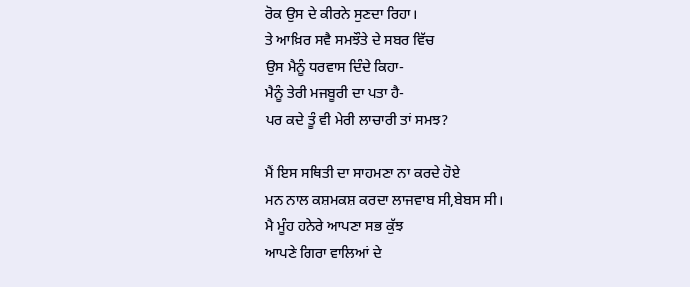ਰੋਕ ਉਸ ਦੇ ਕੀਰਨੇ ਸੁਣਦਾ ਰਿਹਾ।
ਤੇ ਆਖ਼ਿਰ ਸਵੈ ਸਮਝੌਤੇ ਦੇ ਸਬਰ ਵਿੱਚ
ਉਸ ਮੈਨੂੰ ਧਰਵਾਸ ਦਿੰਦੇ ਕਿਹਾ-
ਮੈਨੂੰ ਤੇਰੀ ਮਜਬੂਰੀ ਦਾ ਪਤਾ ਹੈ-
ਪਰ ਕਦੇ ਤੂੰ ਵੀ ਮੇਰੀ ਲਾਚਾਰੀ ਤਾਂ ਸਮਝ?

ਮੈਂ ਇਸ ਸਥਿਤੀ ਦਾ ਸਾਹਮਣਾ ਨਾ ਕਰਦੇ ਹੋਏ
ਮਨ ਨਾਲ ਕਸ਼ਮਕਸ਼ ਕਰਦਾ ਲਾਜਵਾਬ ਸੀ,ਬੇਬਸ ਸੀ।
ਮੈ ਮੂੰਹ ਹਨੇਰੇ ਆਪਣਾ ਸਭ ਕੁੱਝ
ਆਪਣੇ ਗਿਰਾ ਵਾਲਿਆਂ ਦੇ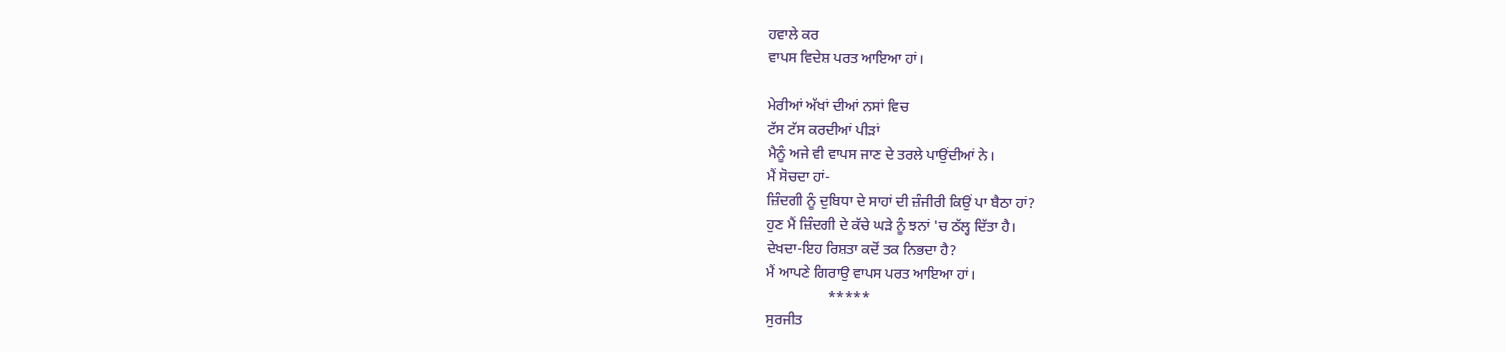ਹਵਾਲੇ ਕਰ
ਵਾਪਸ ਵਿਦੇਸ਼ ਪਰਤ ਆਇਆ ਹਾਂ।

ਮੇਰੀਆਂ ਅੱਖਾਂ ਦੀਆਂ ਨਸਾਂ ਵਿਚ
ਟੱਸ ਟੱਸ ਕਰਦੀਆਂ ਪੀੜਾਂ
ਮੈਨੂੰ ਅਜੇ ਵੀ ਵਾਪਸ ਜਾਣ ਦੇ ਤਰਲੇ ਪਾਉਂਦੀਆਂ ਨੇ।
ਮੈਂ ਸੋਚਦਾ ਹਾਂ-
ਜ਼ਿੰਦਗੀ ਨੂੰ ਦੁਬਿਧਾ ਦੇ ਸਾਹਾਂ ਦੀ ਜ਼ੰਜੀਰੀ ਕਿਉਂ ਪਾ ਬੈਠਾ ਹਾਂ?
ਹੁਣ ਮੈਂ ਜ਼ਿੰਦਗੀ ਦੇ ਕੱਚੇ ਘੜੇ ਨੂੰ ਝਨਾਂ 'ਚ ਠੱਲ੍ਹ ਦਿੱਤਾ ਹੈ।
ਦੇਖਦਾ-ਇਹ ਰਿਸ਼ਤਾ ਕਦੋਂ ਤਕ ਨਿਭਦਾ ਹੈ?
ਮੈਂ ਆਪਣੇ ਗਿਰਾਉ ਵਾਪਸ ਪਰਤ ਆਇਆ ਹਾਂ।
                 *****
ਸੁਰਜੀਤ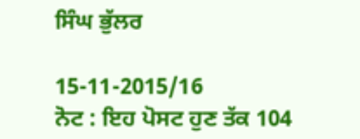ਸਿੰਘ ਭੁੱਲਰ

15-11-2015/16
ਨੋਟ : ਇਹ ਪੋਸਟ ਹੁਣ ਤੱਕ 104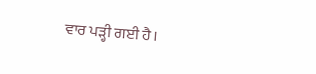ਵਾਰ ਪੜ੍ਹੀ ਗਈ ਹੈ।